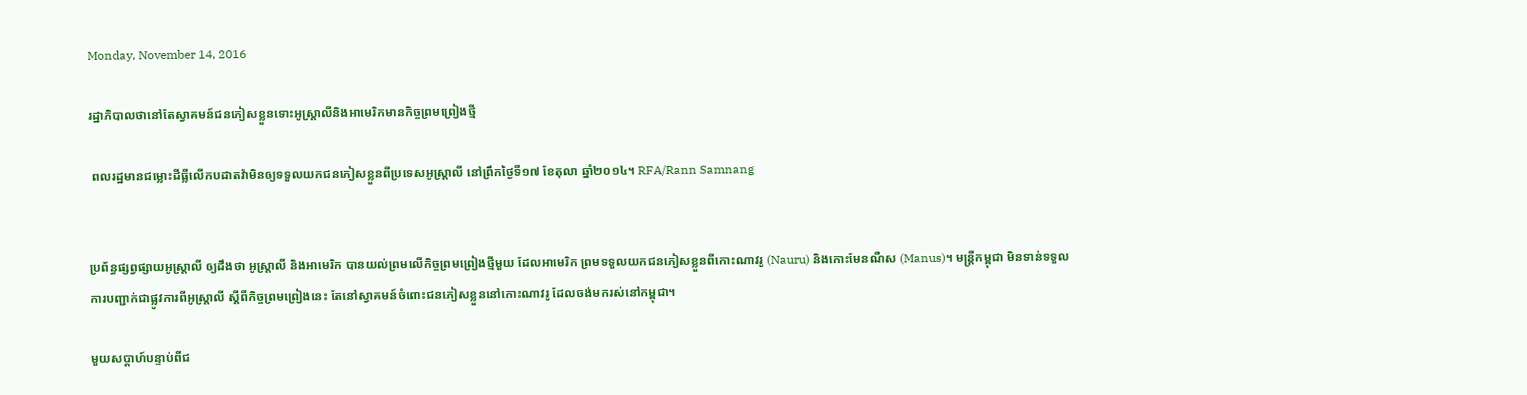Monday, November 14, 2016

រដ្ឋាភិបាលថានៅតែស្វាគមន៍ជនភៀសខ្លួនទោះអូស្ត្រាលីនិងអាមេរិកមានកិច្ចព្រមព្រៀងថ្មី

 ពលរដ្ឋមានជម្លោះដីធ្លីលើកបដាតវ៉ាមិនឲ្យទទួលយកជនភៀសខ្លួនពីប្រទេសអូស្ត្រាលី នៅព្រឹកថ្ងៃទី១៧ ខែតុលា ឆ្នាំ២០១៤។ RFA/Rann Samnang


ប្រព័ន្ធផ្សព្វផ្សាយអូស្ត្រាលី ឲ្យដឹងថា អូស្ត្រាលី និងអាមេរិក បានយល់ព្រមលើកិច្ចព្រមព្រៀងថ្មីមួយ ដែលអាមេរិក ព្រមទទួលយកជនភៀសខ្លួនពីកោះណាវរូ (Nauru) និងកោះមែនណឺស (Manus)។ មន្ត្រីកម្ពុជា មិនទាន់ទទួលការបញ្ជាក់ជាផ្លូវការពីអូស្ត្រាលី ស្ដីពីកិច្ចព្រមព្រៀងនេះ តែនៅស្វាគមន៍ចំពោះជនភៀសខ្លួននៅកោះណាវរូ ដែលចង់មករស់នៅកម្ពុជា។

មួយសប្ដាហ៍បន្ទាប់ពីជ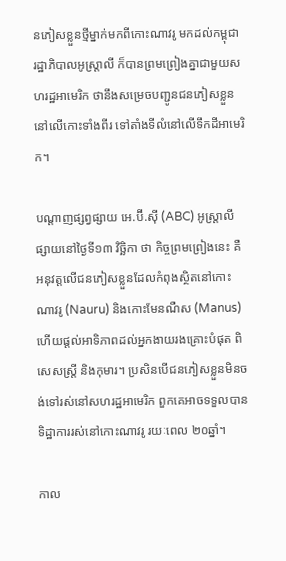នភៀសខ្លួនថ្មីម្នាក់មកពីកោះណាវរូ មកដល់កម្ពុជា រដ្ឋាភិបាលអូស្ត្រាលី ក៏បានព្រមព្រៀងគ្នាជាមួយសហរដ្ឋអាមេរិក ថានឹងសម្រេចបញ្ជូនជនភៀសខ្លួននៅលើកោះទាំងពីរ ទៅតាំងទីលំនៅលើទឹកដីអាមេរិក។

បណ្ដាញផ្សព្វផ្សាយ អេ.ប៊ី.ស៊ី (ABC) អូស្ត្រាលី ផ្សាយនៅថ្ងៃទី១៣ វិច្ឆិកា ថា កិច្ចព្រមព្រៀងនេះ គឺអនុវត្តលើជនភៀសខ្លួនដែលកំពុងស្ថិតនៅកោះណាវរូ (Nauru) និងកោះមែនណឺស (Manus) ហើយផ្តល់អាទិភាពដល់អ្នកងាយរងគ្រោះបំផុត ពិសេសស្ត្រី និងកុមារ។ ប្រសិនបើជនភៀសខ្លួនមិនចង់ទៅរស់នៅសហរដ្ឋអាមេរិក ពួកគេអាចទទួលបានទិដ្ឋាការរស់នៅកោះណាវរូ រយៈពេល ២០ឆ្នាំ។

កាល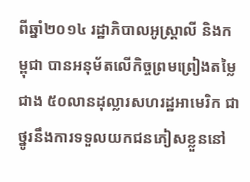ពីឆ្នាំ២០១៤ រដ្ឋាភិបាលអូស្ត្រាលី និងកម្ពុជា បានអនុម័តលើកិច្ចព្រមព្រៀងតម្លៃជាង ៥០លានដុល្លារសហរដ្ឋអាមេរិក ជាថ្នូរនឹងការទទួលយកជនភៀសខ្លួននៅ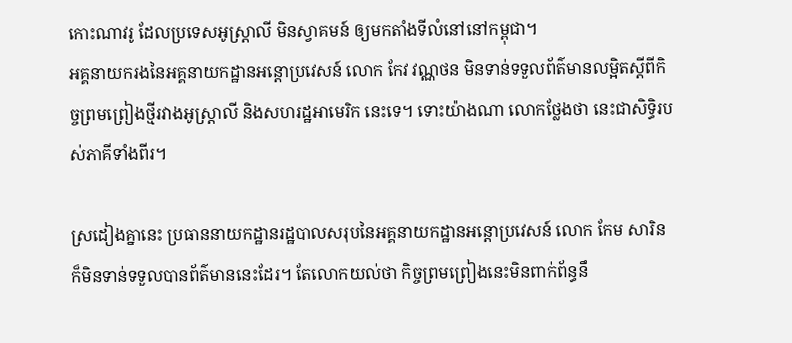កោះណាវរូ ដែលប្រទេសអូស្ត្រាលី មិនស្វាគមន៍ ឲ្យមកតាំងទីលំនៅនៅកម្ពុជា។
អគ្គនាយករងនៃអគ្គនាយកដ្ឋានអន្តោប្រវេសន៍ លោក កែវ វណ្ណថន មិនទាន់ទទួលព័ត៌មានលម្អិតស្ដីពីកិច្ចព្រមព្រៀងថ្មីរវាងអូស្ត្រាលី និងសហរដ្ឋអាមេរិក នេះទេ។ ទោះយ៉ាងណា លោកថ្លែងថា នេះជាសិទ្ធិរបស់ភាគីទាំងពីរ។

ស្រដៀងគ្នានេះ ប្រធាននាយកដ្ឋានរដ្ឋបាលសរុបនៃអគ្គនាយកដ្ឋានអន្តោប្រវេសន៍ លោក កែម សារិន ក៏មិនទាន់ទទួលបានព័ត៌មាននេះដែរ។ តែលោកយល់ថា កិច្ចព្រមព្រៀងនេះមិនពាក់ព័ន្ធនឹ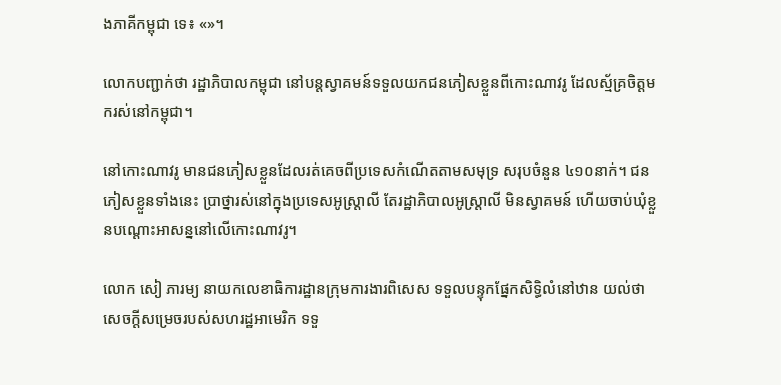ងភាគីកម្ពុជា ទេ៖ «»។

លោកបញ្ជាក់ថា រដ្ឋាភិបាលកម្ពុជា នៅបន្តស្វាគមន៍ទទួលយកជនភៀសខ្លួនពីកោះណាវរូ ដែលស្ម័គ្រចិត្តមករស់នៅកម្ពុជា។

នៅកោះណាវរូ មានជនភៀសខ្លួនដែលរត់គេចពីប្រទេសកំណើតតាមសមុទ្រ សរុបចំនួន ៤១០នាក់។ ជនភៀសខ្លួនទាំងនេះ ប្រាថ្នារស់នៅក្នុងប្រទេសអូស្ត្រាលី តែរដ្ឋាភិបាលអូស្ត្រាលី មិនស្វាគមន៍ ហើយចាប់ឃុំខ្លួនបណ្ដោះអាសន្ននៅលើកោះណាវរូ។

លោក សៀ ភារម្យ នាយកលេខាធិការដ្ឋានក្រុមការងារពិសេស ទទួលបន្ទុកផ្នែកសិទ្ធិលំនៅឋាន យល់ថា សេចក្តីសម្រេចរបស់សហរដ្ឋអាមេរិក ទទួ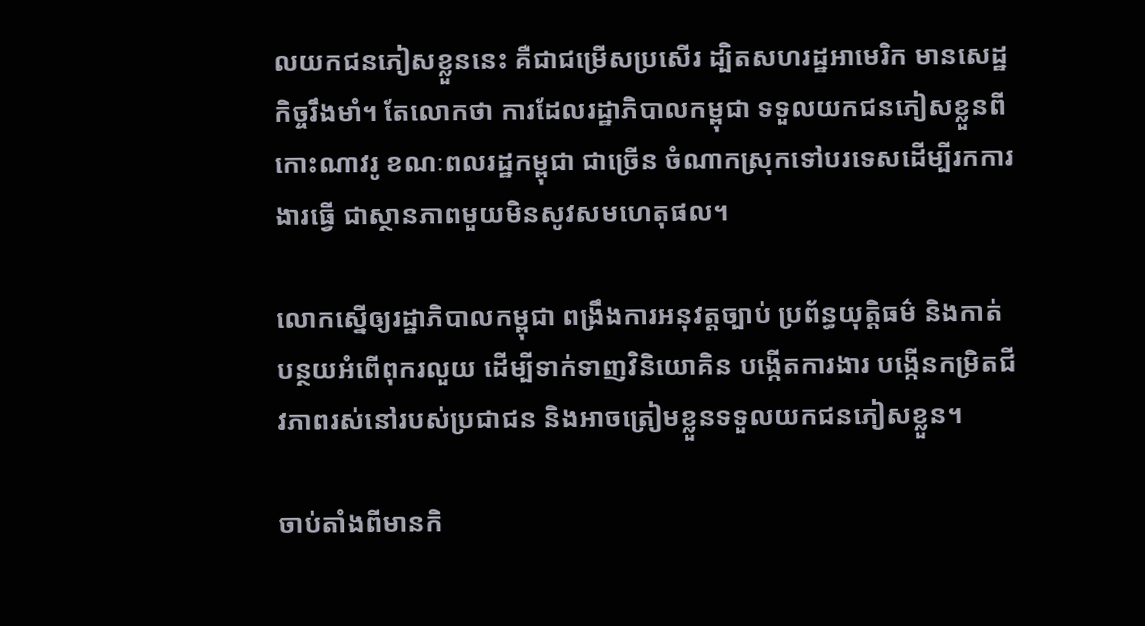លយកជនភៀសខ្លួននេះ គឺជាជម្រើសប្រសើរ ដ្បិតសហរដ្ឋអាមេរិក មានសេដ្ឋកិច្ចរឹងមាំ។ តែលោកថា ការដែលរដ្ឋាភិបាលកម្ពុជា ទទួលយកជនភៀសខ្លួនពីកោះណាវរូ ខណៈពលរដ្ឋកម្ពុជា ជាច្រើន ចំណាកស្រុកទៅបរទេសដើម្បីរកការងារធ្វើ ជាស្ថានភាពមួយមិនសូវសមហេតុផល។

លោកស្នើឲ្យរដ្ឋាភិបាលកម្ពុជា ពង្រឹងការអនុវត្តច្បាប់ ប្រព័ន្ធយុត្តិធម៌ និងកាត់បន្ថយអំពើពុករលួយ ដើម្បីទាក់ទាញវិនិយោគិន បង្កើតការងារ បង្កើនកម្រិតជីវភាពរស់នៅរបស់ប្រជាជន និងអាចត្រៀមខ្លួនទទួលយកជនភៀសខ្លួន។

ចាប់តាំងពីមានកិ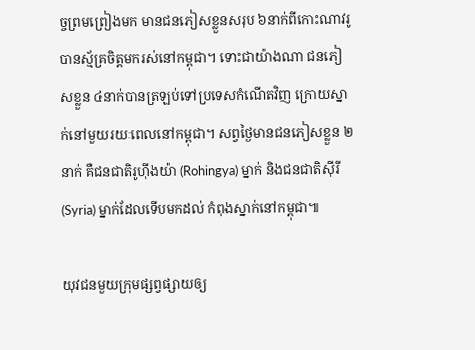ច្ចព្រមព្រៀងមក មានជនភៀសខ្លួនសរុប ៦នាក់ពីកោះណាវរូ បានស្ម័គ្រចិត្តមករស់នៅកម្ពុជា។ ទោះជាយ៉ាងណា ជនភៀសខ្លួន ៤នាក់បានត្រឡប់ទៅប្រទេសកំណើតវិញ ក្រោយស្នាក់នៅមួយរយៈពេលនៅកម្ពុជា។ សព្វថ្ងៃមានជនភៀសខ្លួន ២នាក់ គឺជនជាតិរូហ៊ីងយ៉ា (Rohingya) ម្នាក់ និងជនជាតិស៊ីរី (Syria) ម្នាក់ដែលទើបមកដល់ កំពុងស្នាក់នៅកម្ពុជា៕

យុវជនមួយក្រុមផ្សព្វផ្សាយឲ្យ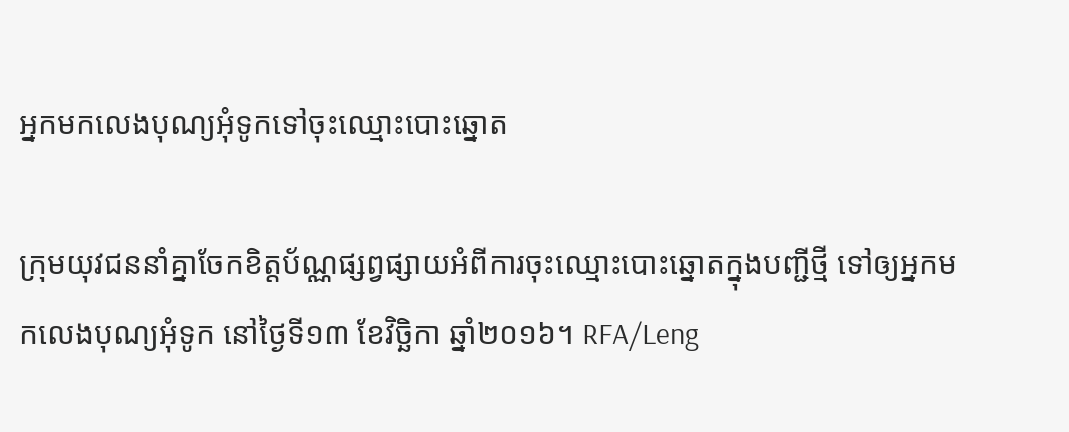អ្នកមកលេងបុណ្យអុំទូកទៅចុះឈ្មោះបោះឆ្នោត

ក្រុមយុវជននាំគ្នាចែកខិត្តប័ណ្ណផ្សព្វផ្សាយអំពីការចុះឈ្មោះបោះឆ្នោតក្នុងបញ្ជីថ្មី ទៅឲ្យអ្នកមកលេងបុណ្យអុំទូក នៅថ្ងៃទី១៣ ខែវិច្ឆិកា ឆ្នាំ២០១៦។ RFA/Leng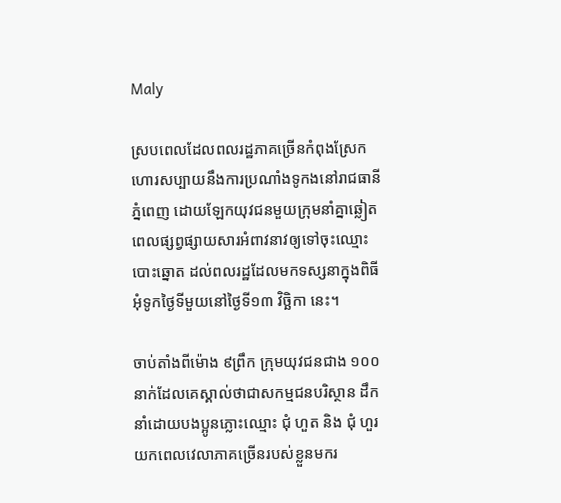Maly

ស្របពេលដែលពលរដ្ឋភាគច្រើនកំពុងស្រែកហោរសប្បាយនឹងការប្រណាំងទូកងនៅរាជធានីភ្នំពេញ ដោយឡែកយុវជនមួយក្រុមនាំគ្នាឆ្លៀតពេលផ្សព្វផ្សាយសារអំពាវនាវឲ្យទៅចុះឈ្មោះបោះឆ្នោត ដល់ពលរដ្ឋដែលមកទស្សនាក្នុងពិធីអុំទូកថ្ងៃទីមួយនៅថ្ងៃទី១៣ វិច្ឆិកា នេះ។

ចាប់តាំងពីម៉ោង ៩ព្រឹក ក្រុមយុវជនជាង ១០០នាក់ដែលគេស្គាល់ថាជាសកម្មជនបរិស្ថាន ដឹកនាំដោយបងប្អូនភ្លោះឈ្មោះ ជុំ ហួត និង ជុំ ហួរ យកពេលវេលាភាគច្រើនរបស់ខ្លួនមករ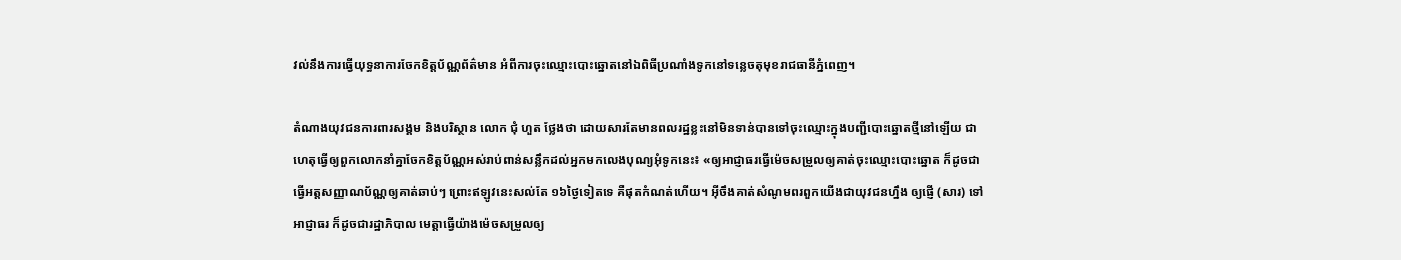វល់នឹងការធ្វើយុទ្ធនាការចែកខិត្តប័ណ្ណព័ត៌មាន អំពីការចុះឈ្មោះបោះឆ្នោតនៅឯពិធីប្រណាំងទូកនៅទន្លេចតុមុខរាជធានីភ្នំពេញ។

តំណាងយុវជនការពារសង្គម និងបរិស្ថាន លោក ជុំ ហួត ថ្លែងថា ដោយសារតែមានពលរដ្ឋខ្លះនៅមិនទាន់បានទៅចុះឈ្មោះក្នុងបញ្ជីបោះឆ្នោតថ្មីនៅឡើយ ជាហេតុធ្វើឲ្យពួកលោកនាំគ្នាចែកខិត្តប័ណ្ណអស់រាប់ពាន់សន្លឹកដល់អ្នកមកលេងបុណ្យអុំទូកនេះ៖ «ឲ្យអាជ្ញាធរធ្វើម៉េចសម្រួលឲ្យគាត់ចុះឈ្មោះបោះឆ្នោត ក៏ដូចជាធ្វើអត្តសញ្ញាណប័ណ្ណឲ្យគាត់ឆាប់ៗ ព្រោះឥឡូវនេះសល់តែ ១៦ថ្ងៃទៀតទេ គឺផុតកំណត់ហើយ។ អ៊ីចឹងគាត់សំណូមពរពួកយើងជាយុវជនហ្នឹង ឲ្យផ្ញើ (សារ) ទៅអាជ្ញាធរ ក៏ដូចជារដ្ឋាភិបាល មេត្តាធ្វើយ៉ាងម៉េចសម្រួលឲ្យ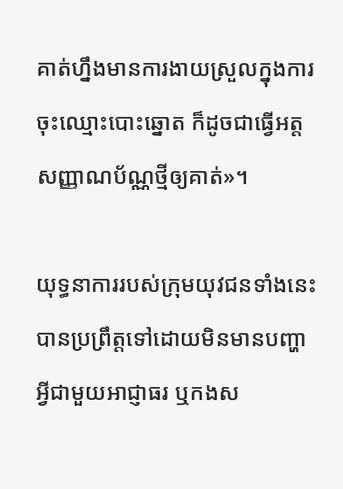គាត់ហ្នឹងមានការងាយស្រួលក្នុងការចុះឈ្មោះបោះឆ្នោត ក៏ដូចជាធ្វើអត្តសញ្ញាណប័ណ្ណថ្មីឲ្យគាត់»។

យុទ្ធនាការរបស់ក្រុមយុវជនទាំងនេះ បានប្រព្រឹត្តទៅដោយមិនមានបញ្ហាអ្វីជាមួយអាជ្ញាធរ ឬកងស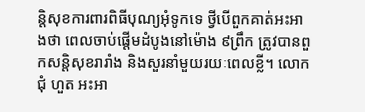ន្តិសុខការពារពិធីបុណ្យអុំទូកទេ ថ្វីបើពួកគាត់អះអាងថា ពេលចាប់ផ្ដើមដំបូងនៅម៉ោង ៩ព្រឹក ត្រូវបានពួកសន្តិសុខរារាំង និងសួរនាំមួយរយៈពេលខ្លី។ លោក ជុំ ហួត អះអា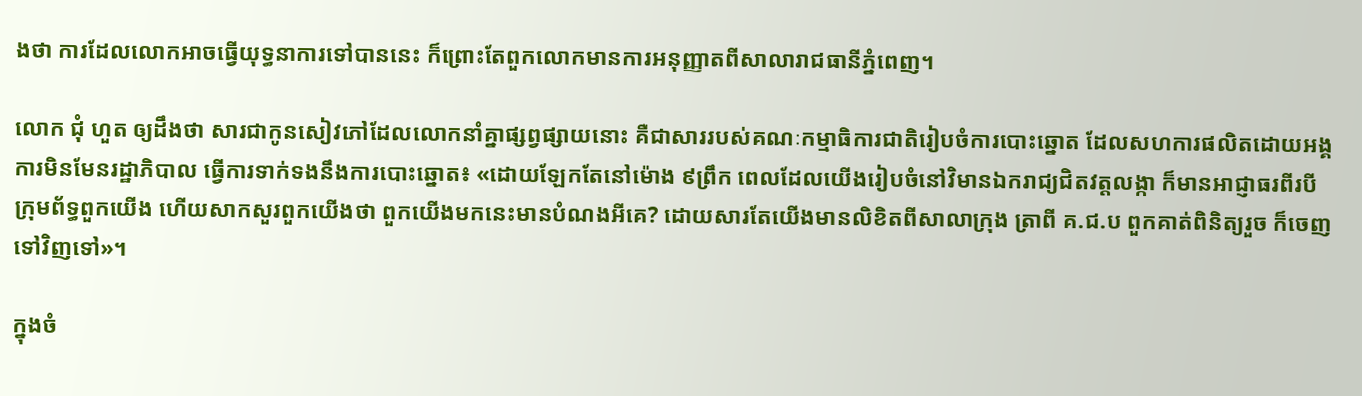ងថា ការដែលលោកអាចធ្វើយុទ្ធនាការទៅបាននេះ ក៏ព្រោះតែពួកលោកមានការអនុញ្ញាតពីសាលារាជធានីភ្នំពេញ។

លោក ជុំ ហួត ឲ្យដឹងថា សារជាកូនសៀវភៅដែលលោកនាំគ្នាផ្សព្វផ្សាយនោះ គឺជាសាររបស់គណៈកម្មាធិការជាតិរៀបចំការបោះឆ្នោត ដែលសហការផលិតដោយអង្គការមិនមែនរដ្ឋាភិបាល ធ្វើការទាក់ទងនឹងការបោះឆ្នោត៖ «ដោយឡែកតែនៅម៉ោង ៩ព្រឹក ពេលដែលយើងរៀបចំនៅវិមានឯករាជ្យជិតវត្តលង្កា ក៏មានអាជ្ញាធរពីរបីក្រុមព័ទ្ធពួកយើង ហើយសាកសួរពួកយើងថា ពួកយើងមកនេះមានបំណងអីគេ? ដោយសារតែយើងមានលិខិតពីសាលាក្រុង ត្រាពី គ.ជ.ប ពួកគាត់ពិនិត្យរួច ក៏ចេញទៅវិញទៅ»។

ក្នុងចំ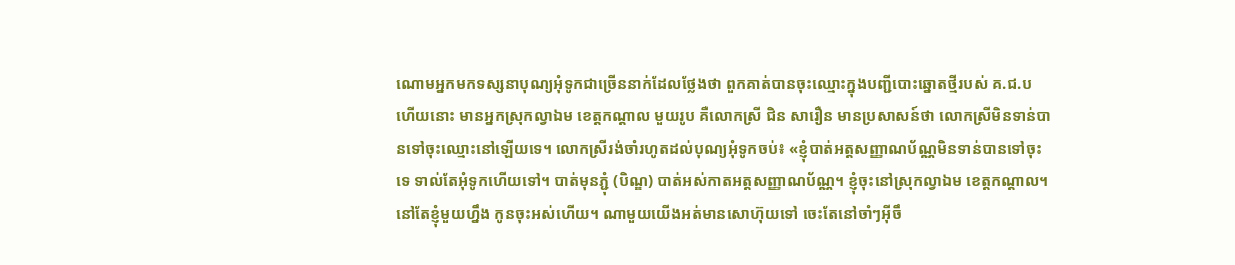ណោមអ្នកមកទស្សនាបុណ្យអុំទូកជាច្រើននាក់ដែលថ្លែងថា ពួកគាត់បានចុះឈ្មោះក្នុងបញ្ជីបោះឆ្នោតថ្មីរបស់ គ.ជ.ប ហើយនោះ មានអ្នកស្រុកល្វាឯម ខេត្តកណ្ដាល មួយរូប គឺលោកស្រី ជិន សារឿន មានប្រសាសន៍ថា លោកស្រីមិនទាន់បានទៅចុះឈ្មោះនៅឡើយទេ។ លោកស្រីរង់ចាំរហូតដល់បុណ្យអុំទូកចប់៖ «ខ្ញុំបាត់អត្តសញ្ញាណប័ណ្ណមិនទាន់បានទៅចុះទេ ទាល់តែអុំទូកហើយទៅ។ បាត់មុនភ្ជុំ (បិណ្ឌ) បាត់អស់កាតអត្តសញ្ញាណប័ណ្ណ។ ខ្ញុំចុះនៅស្រុកល្វាឯម ខេត្តកណ្ដាល។ នៅតែខ្ញុំមួយហ្នឹង កូនចុះអស់ហើយ។ ណាមួយយើងអត់មានសោហ៊ុយទៅ ចេះតែនៅចាំៗអ៊ីចឹ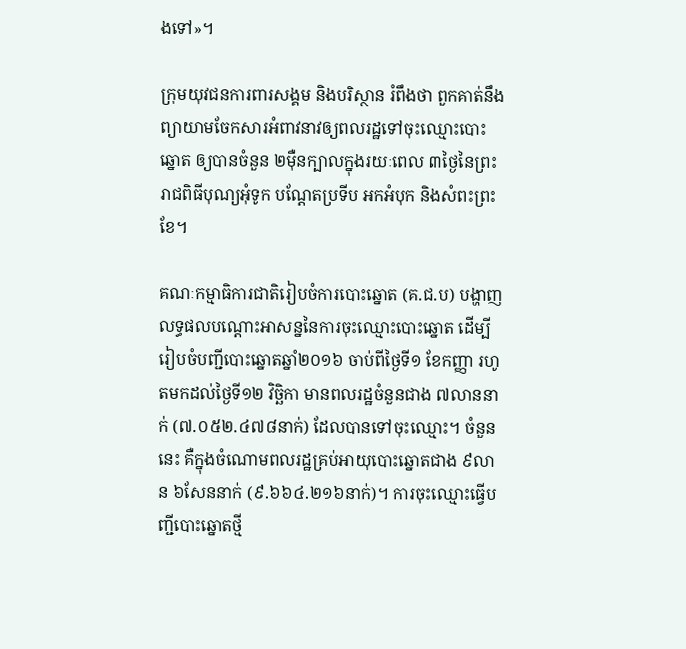ងទៅ»។

ក្រុមយុវជនការពារសង្គម និងបរិស្ថាន រំពឹងថា ពួកគាត់នឹងព្យាយាមចែកសារអំពាវនាវឲ្យពលរដ្ឋទៅចុះឈ្មោះបោះឆ្នោត ឲ្យបានចំនួន ២ម៉ឺនក្បាលក្នុងរយៈពេល ៣ថ្ងៃនៃព្រះរាជពិធីបុណ្យអុំទូក បណ្ដែតប្រទីប អកអំបុក និងសំពះព្រះខែ។

គណៈកម្មាធិការជាតិរៀបចំការបោះឆ្នោត (គ.ជ.ប) បង្ហាញលទ្ធផលបណ្ដោះអាសន្ននៃការចុះឈ្មោះបោះឆ្នោត ដើម្បីរៀបចំបញ្ជីបោះឆ្នោតឆ្នាំ២០១៦ ចាប់ពីថ្ងៃទី១ ខែកញ្ញា រហូតមកដល់ថ្ងៃទី១២ វិច្ឆិកា មានពលរដ្ឋចំនួនជាង ៧លាននាក់ (៧.០៥២.៤៧៨នាក់) ដែលបានទៅចុះឈ្មោះ។ ចំនួននេះ គឺក្នុងចំណោមពលរដ្ឋគ្រប់អាយុបោះឆ្នោតជាង ៩លាន ៦សែននាក់ (៩.៦៦៤.២១៦នាក់)។ ការចុះឈ្មោះធ្វើបញ្ជីបោះឆ្នោតថ្មី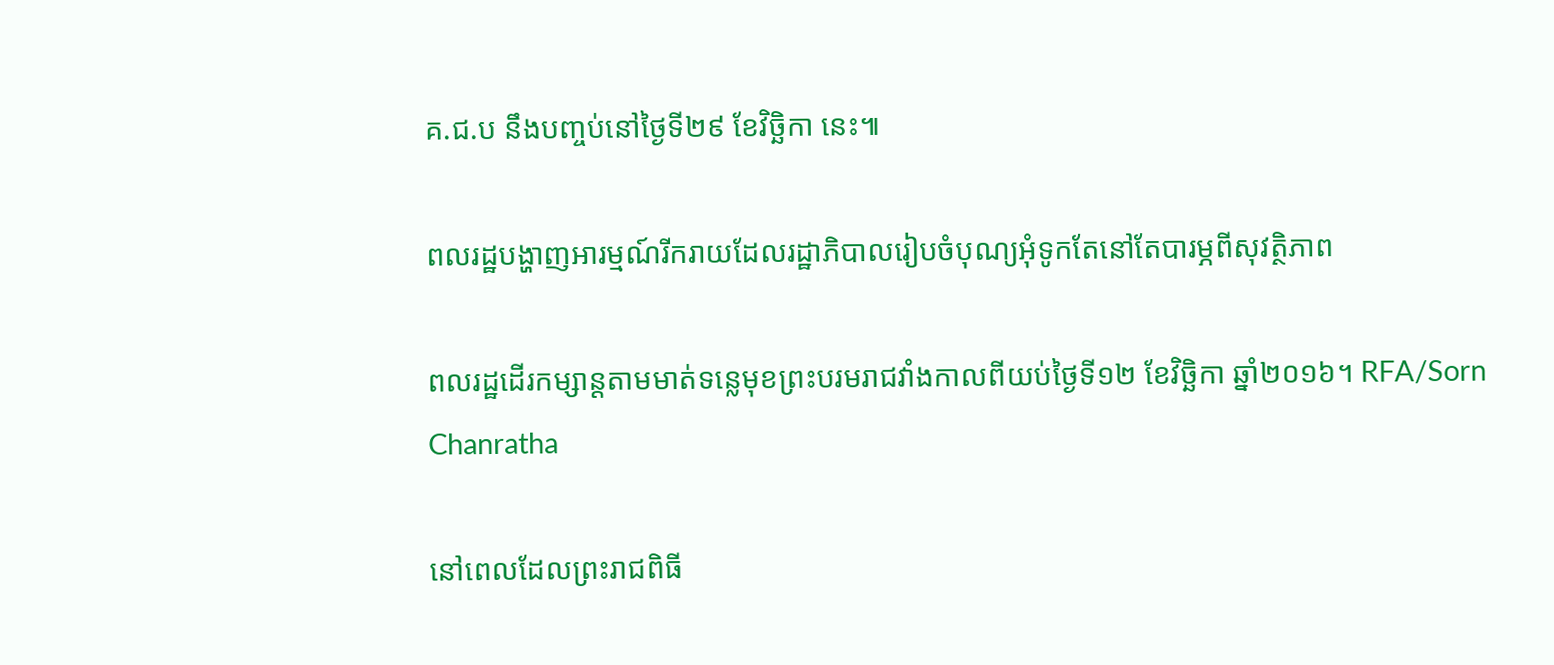គ.ជ.ប នឹងបញ្ចប់នៅថ្ងៃទី២៩ ខែវិច្ឆិកា នេះ៕

ពលរដ្ឋបង្ហាញអារម្មណ៍រីករាយដែលរដ្ឋាភិបាលរៀបចំបុណ្យអុំទូកតែនៅតែបារម្ភពីសុវត្ថិភាព

ពលរដ្ឋដើរកម្សាន្តតាមមាត់ទន្លេមុខព្រះបរមរាជវាំងកាលពីយប់ថ្ងៃទី១២ ខែវិច្ឆិកា ឆ្នាំ២០១៦។ RFA/Sorn Chanratha

នៅពេលដែលព្រះរាជពិធី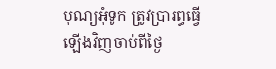បុណ្យអុំទូក ត្រូវប្រារព្ធធ្វើឡើងវិញចាប់ពីថ្ងៃ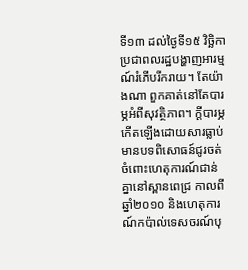ទី១៣ ដល់ថ្ងៃទី១៥ វិច្ឆិកា ប្រជាពលរដ្ឋបង្ហាញអារម្មណ៍រំភើបរីករាយ។ តែយ៉ាងណា ពួកគាត់នៅតែបារម្ភអំពីសុវត្ថិភាព។ ក្ដីបារម្ភ កើតឡើងដោយសារធ្លាប់មានបទពិសោធន៍ជូរចត់ចំពោះហេតុការណ៍ជាន់គ្នានៅស្ពានពេជ្រ កាលពីឆ្នាំ២០១០ និងហេតុការណ៍កប៉ាល់ទេសចរណ៍បុ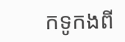កទូកងពី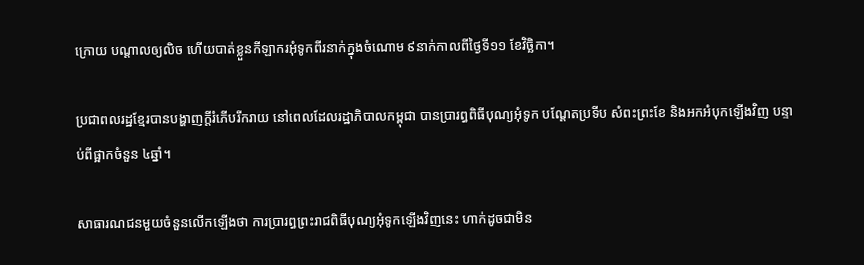ក្រោយ បណ្ដាលឲ្យលិច ហើយបាត់ខ្លួនកីឡាករអុំទូកពីរនាក់ក្នុងចំណោម ៩នាក់កាលពីថ្ងៃទី១១ ខែវិច្ឆិកា។

ប្រជាពលរដ្ឋខ្មែរបានបង្ហាញក្តីរំភើបរីករាយ នៅពេលដែលរដ្ឋាភិបាលកម្ពុជា បានប្រារព្ធពិធីបុណ្យអុំទូក បណ្ដែតប្រទីប សំពះព្រះខែ និងអកអំបុកឡើងវិញ បន្ទាប់ពីផ្អាកចំនួន ៤ឆ្នាំ។

សាធារណជនមួយចំនួនលើកឡើងថា ការប្រារព្ធព្រះរាជពិធីបុណ្យអុំទូកឡើងវិញនេះ ហាក់ដូចជាមិន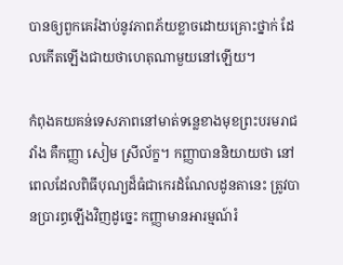បានឲ្យពួកគេរំងាប់នូវភាពភ័យខ្លាចដោយគ្រោះថ្នាក់ ដែលកើតឡើងជាយថាហេតុណាមួយនៅឡើយ។

កំពុងគយគន់ទេសភាពនៅមាត់ទន្លេខាងមុខព្រះបរមរាជវាំង គឺកញ្ញា សៀម ស្រីល័ក្ខ។ កញ្ញាបាននិយាយថា នៅពេលដែលពិធីបុណ្យដ៏ធំជាកេរដំណែលដូនតានេះ ត្រូវបានប្រារព្ធឡើងវិញដូច្នេះ កញ្ញាមានអារម្មណ៍រំ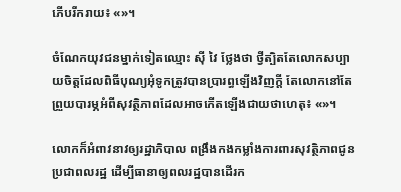ភើបរីករាយ៖ «»។

ចំណែកយុវជនម្នាក់ទៀតឈ្មោះ ស៊ី វៃ ថ្លែងថា ថ្វីត្បិតតែលោកសប្បាយចិត្តដែលពិធីបុណ្យអុំទូកត្រូវបានប្រារព្ធឡើងវិញក្តី តែលោកនៅតែព្រួយបារម្ភអំពីសុវត្ថិភាពដែលអាចកើតឡើងជាយថាហេតុ៖ «»។

លោកក៏អំពាវនាវឲ្យរដ្ឋាភិបាល ពង្រឹងកងកម្លាំងការពារសុវត្ថិភាពជូនប្រជាពលរដ្ឋ ដើម្បីធានាឲ្យពលរដ្ឋបានដើរក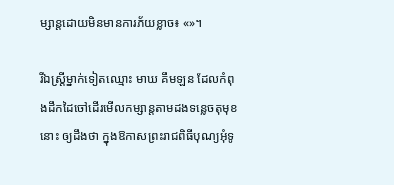ម្សាន្តដោយមិនមានការភ័យខ្លាច៖ «»។

រីឯស្ត្រីម្នាក់ទៀតឈ្មោះ មាឃ គឹមឡន ដែលកំពុងដឹកដៃចៅដើរមើលកម្សាន្តតាមដងទន្លេចតុមុខនោះ ឲ្យដឹងថា ក្នុងឱកាសព្រះរាជពិធីបុណ្យអុំទូ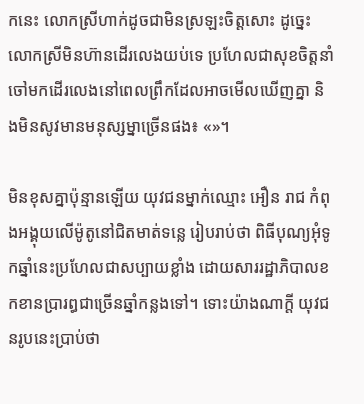កនេះ លោកស្រីហាក់ដូចជាមិនស្រឡះចិត្តសោះ ដូច្នេះលោកស្រីមិនហ៊ានដើរលេងយប់ទេ ប្រហែលជាសុខចិត្តនាំចៅមកដើរលេងនៅពេលព្រឹកដែលអាចមើលឃើញគ្នា និងមិនសូវមានមនុស្សម្នាច្រើនផង៖ «»។

មិនខុសគ្នាប៉ុន្មានឡើយ យុវជនម្នាក់ឈ្មោះ អឿន រាជ កំពុងអង្គុយលើម៉ូតូនៅជិតមាត់ទន្លេ រៀបរាប់ថា ពិធីបុណ្យអុំទូកឆ្នាំនេះប្រហែលជាសប្បាយខ្លាំង ដោយសាររដ្ឋាភិបាលខកខានប្រារព្ធជាច្រើនឆ្នាំកន្លងទៅ។ ទោះយ៉ាងណាក្តី យុវជនរូបនេះប្រាប់ថា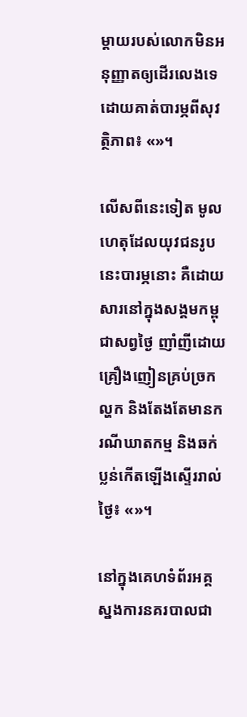ម្តាយរបស់លោកមិនអនុញ្ញាតឲ្យដើរលេងទេ ដោយគាត់បារម្ភពីសុវត្ថិភាព៖ «»។

លើសពីនេះទៀត មូលហេតុដែលយុវជនរូបនេះបារម្ភនោះ គឺដោយសារនៅក្នុងសង្គមកម្ពុជាសព្វថ្ងៃ ញាំញីដោយគ្រឿងញៀនគ្រប់ច្រកល្ហក និងតែងតែមានករណីឃាតកម្ម និងឆក់ប្លន់កើតឡើងស្ទើររាល់ថ្ងៃ៖ «»។

នៅក្នុងគេហទំព័រអគ្គស្នងការនគរបាលជា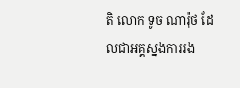តិ លោក ទូច ណារ៉ុថ ដែលជាអគ្គស្នងការរង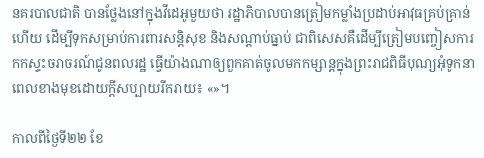នគរបាលជាតិ បានថ្លែងនៅក្នុងវីដេអូមួយថា រដ្ឋាភិបាលបានត្រៀមកម្លាំងប្រដាប់អាវុធគ្រប់គ្រាន់ហើយ ដើម្បីទុកសម្រាប់ការពារសន្តិសុខ និងសណ្ដាប់ធ្នាប់ ជាពិសេសគឺដើម្បីត្រៀមបញ្ចៀសការកកស្ទះចរាចរណ៍ជូនពលរដ្ឋ ធ្វើយ៉ាងណាឲ្យពួកគាត់ចូលមកកម្សាន្តក្នុងព្រះរាជពិធីបុណ្យអុំទូកនាពេលខាងមុខដោយក្ដីសប្បាយរីករាយ៖ «»។

កាលពីថ្ងៃទី២២ ខែ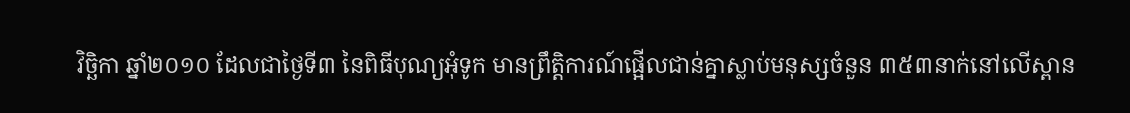វិច្ឆិកា ឆ្នាំ២០១០ ដែលជាថ្ងៃទី៣ នៃពិធីបុណ្យអុំទូក មានព្រឹត្តិការណ៍ផ្អើលជាន់គ្នាស្លាប់មនុស្សចំនួន ៣៥៣នាក់នៅលើស្ពាន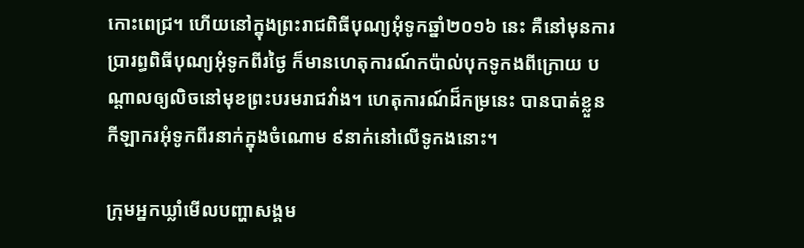កោះពេជ្រ។ ហើយនៅក្នុងព្រះរាជពិធីបុណ្យអុំទូកឆ្នាំ២០១៦ នេះ គឺនៅមុនការប្រារព្ធពិធីបុណ្យអុំទូកពីរថ្ងៃ ក៏មានហេតុការណ៍កប៉ាល់បុកទូកងពីក្រោយ បណ្ដាលឲ្យលិចនៅមុខព្រះបរមរាជវាំង។ ហេតុការណ៍ដ៏កម្រនេះ បានបាត់ខ្លួនកីឡាករអុំទូកពីរនាក់ក្នុងចំណោម ៩នាក់នៅលើទូកងនោះ។

ក្រុមអ្នកឃ្លាំមើលបញ្ហាសង្គម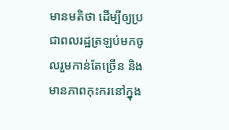មានមតិថា ដើម្បីឲ្យប្រជាពលរដ្ឋត្រឡប់មកចូលរួមកាន់តែច្រើន និងមានភាពកុះករនៅក្នុង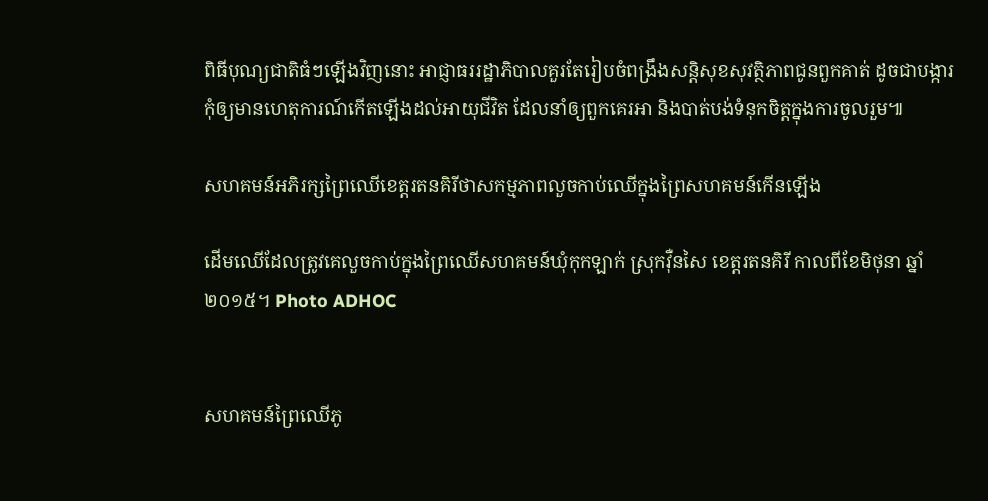ពិធីបុណ្យជាតិធំៗឡើងវិញនោះ អាជ្ញាធររដ្ឋាភិបាលគួរតែរៀបចំពង្រឹងសន្តិសុខសុវត្ថិភាពជូនពួកគាត់ ដូចជាបង្ការកុំឲ្យមានហេតុការណ៍កើតឡើងដល់អាយុជីវិត ដែលនាំឲ្យពួកគេរអា និងបាត់បង់ទំនុកចិត្តក្នុងការចូលរួម៕

សហគមន៍អភិរក្សព្រៃឈើខេត្តរតនគិរីថាសកម្មភាពលួចកាប់ឈើក្នុងព្រៃសហគមន៍កើនឡើង

ដើមឈើដែលត្រូវគេលួចកាប់ក្នុងព្រៃឈើសហគមន៍ឃុំកុកឡាក់ ស្រុកវ៉ឺនសៃ ខេត្តរតនគិរី កាលពីខែមិថុនា ឆ្នាំ២០១៥។ Photo ADHOC


សហគមន៍ព្រៃឈើភូ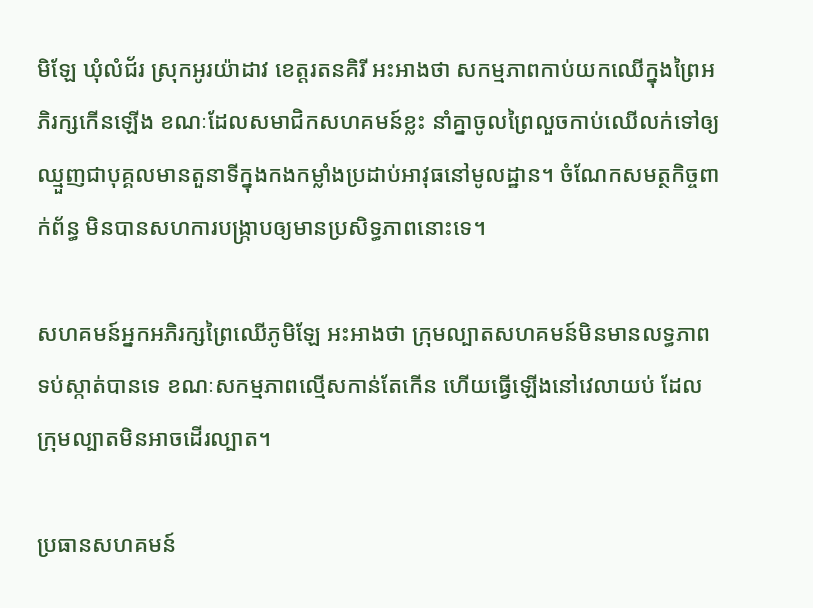មិឡែ ឃុំលំជ័រ ស្រុកអូរយ៉ាដាវ ខេត្តរតនគិរី អះអាងថា សកម្មភាពកាប់យកឈើក្នុងព្រៃអភិរក្សកើនឡើង ខណៈដែលសមាជិកសហគមន៍ខ្លះ នាំគ្នាចូលព្រៃលួចកាប់ឈើលក់ទៅឲ្យឈ្មួញជាបុគ្គលមានតួនាទីក្នុងកងកម្លាំងប្រដាប់អាវុធនៅមូលដ្ឋាន។ ចំណែកសមត្ថកិច្ចពាក់ព័ន្ធ មិនបានសហការបង្ក្រាបឲ្យមានប្រសិទ្ធភាពនោះទេ។

សហគមន៍អ្នកអភិរក្សព្រៃឈើភូមិឡែ អះអាងថា ក្រុមល្បាតសហគមន៍មិនមានលទ្ធភាពទប់ស្កាត់បានទេ ខណៈសកម្មភាពល្មើសកាន់តែកើន ហើយធ្វើឡើងនៅវេលាយប់ ដែលក្រុមល្បាតមិនអាចដើរល្បាត។

ប្រធានសហគមន៍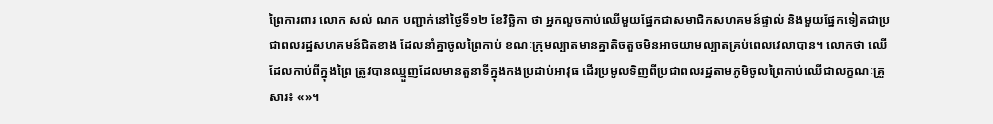ព្រៃការពារ លោក សល់ ណក បញ្ជាក់នៅថ្ងៃទី១២ ខែវិច្ឆិកា ថា អ្នកលួចកាប់ឈើមួយផ្នែកជាសមាជិកសហគមន៍ផ្ទាល់ និងមួយផ្នែកទៀតជាប្រជាពលរដ្ឋសហគមន៍ជិតខាង ដែលនាំគ្នាចូលព្រៃកាប់ ខណៈក្រុមល្បាតមានគ្នាតិចតួចមិនអាចយាមល្បាតគ្រប់ពេលវេលាបាន។ លោកថា ឈើដែលកាប់ពីក្នុងព្រៃ ត្រូវបានឈ្មួញដែលមានតួនាទីក្នុងកងប្រដាប់អាវុធ ដើរប្រមូលទិញពីប្រជាពលរដ្ឋតាមភូមិចូលព្រៃកាប់ឈើជាលក្ខណៈគ្រួសារ៖ «»។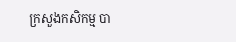ក្រសួងកសិកម្ម បា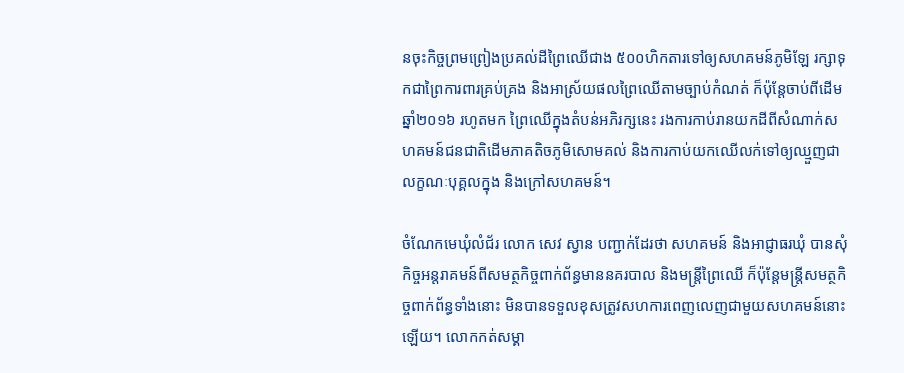នចុះកិច្ចព្រមព្រៀងប្រគល់ដីព្រៃឈើជាង ៥០០ហិកតារទៅឲ្យសហគមន៍ភូមិឡែ រក្សាទុកជាព្រៃការពារគ្រប់គ្រង និងអាស្រ័យផលព្រៃឈើតាមច្បាប់កំណត់ ក៏ប៉ុន្តែចាប់ពីដើមឆ្នាំ២០១៦ រហូតមក ព្រៃឈើក្នុងតំបន់អភិរក្សនេះ រងការកាប់រានយកដីពីសំណាក់សហគមន៍ជនជាតិដើមភាគតិចភូមិសោមគល់ និងការកាប់យកឈើលក់ទៅឲ្យឈ្មួញជាលក្ខណៈបុគ្គលក្នុង និងក្រៅសហគមន៍។

ចំណែកមេឃុំលំជ័រ លោក សេវ ស្វាន បញ្ជាក់ដែរថា សហគមន៍ និងអាជ្ញាធរឃុំ បានសុំកិច្ចអន្តរាគមន៍ពីសមត្ថកិច្ចពាក់ព័ន្ធមាននគរបាល និងមន្ត្រីព្រៃឈើ ក៏ប៉ុន្តែមន្ត្រីសមត្ថកិច្ចពាក់ព័ន្ធទាំងនោះ មិនបានទទួលខុសត្រូវសហការពេញលេញជាមួយសហគមន៍នោះឡើយ។ លោកកត់សម្គា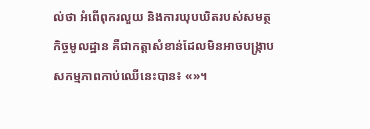ល់ថា អំពើពុករលួយ និងការឃុបឃិតរបស់សមត្ថកិច្ចមូលដ្ឋាន គឺជាកត្តាសំខាន់ដែលមិនអាចបង្ក្រាបសកម្មភាពកាប់ឈើនេះបាន៖ «»។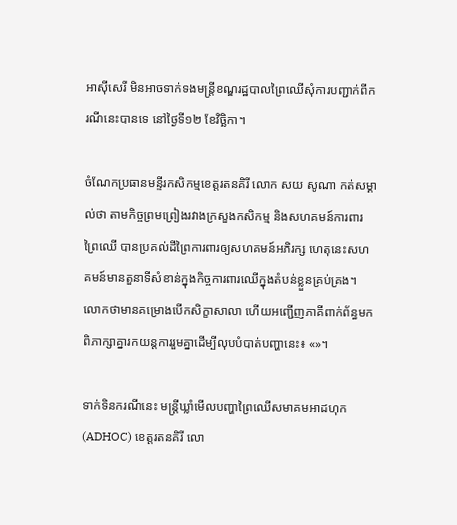អាស៊ីសេរី មិនអាចទាក់ទងមន្ត្រីខណ្ឌរដ្ឋបាលព្រៃឈើសុំការបញ្ជាក់ពីករណីនេះបានទេ នៅថ្ងៃទី១២ ខែវិច្ឆិកា។

ចំណែកប្រធានមន្ទីរកសិកម្មខេត្តរតនគិរី លោក សយ សូណា កត់សម្គាល់ថា តាមកិច្ចព្រមព្រៀងរវាងក្រសួងកសិកម្ម និងសហគមន៍ការពារព្រៃឈើ បានប្រគល់ដីព្រៃការពារឲ្យសហគមន៍អភិរក្ស ហេតុនេះសហគមន៍មានតួនាទីសំខាន់ក្នុងកិច្ចការពារឈើក្នុងតំបន់ខ្លួនគ្រប់គ្រង។ លោកថាមានគម្រោងបើកសិក្ខាសាលា ហើយអញ្ជើញភាគីពាក់ព័ន្ធមកពិភាក្សាគ្នារកយន្តការរួមគ្នាដើម្បីលុបបំបាត់បញ្ហានេះ៖ «»។

ទាក់ទិនករណីនេះ មន្ត្រីឃ្លាំមើលបញ្ហាព្រៃឈើសមាគមអាដហុក (ADHOC) ខេត្តរតនគិរី លោ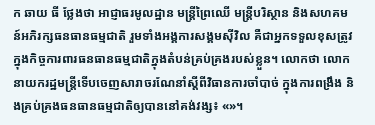ក ឆាយ ធី ថ្លែងថា អាជ្ញាធរមូលដ្ឋាន មន្ត្រីព្រៃឈើ មន្ត្រីបរិស្ថាន និងសហគមន៍អភិរក្សធនធានធម្មជាតិ រួមទាំងអង្គការសង្គមស៊ីវិល គឺជាអ្នកទទួលខុសត្រូវក្នុងកិច្ចការពារធនធានធម្មជាតិក្នុងតំបន់គ្រប់គ្រងរបស់ខ្លួន។ លោកថា លោកនាយករដ្ឋមន្ត្រីទើបចេញសារាចរណែនាំស្ដីពីវិធានការចាំបាច់ ក្នុងការពង្រឹង និងគ្រប់គ្រងធនធានធម្មជាតិឲ្យបាននៅគង់វង្ស៖ «»។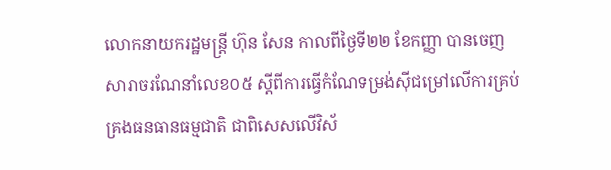លោកនាយករដ្ឋមន្ត្រី ហ៊ុន សែន កាលពីថ្ងៃទី២២ ខែកញ្ញា បានចេញសារាចរណែនាំលេខ០៥ ស្ដីពីការធ្វើកំណែទម្រង់ស៊ីជម្រៅលើការគ្រប់គ្រងធនធានធម្មជាតិ ជាពិសេសលើវិស័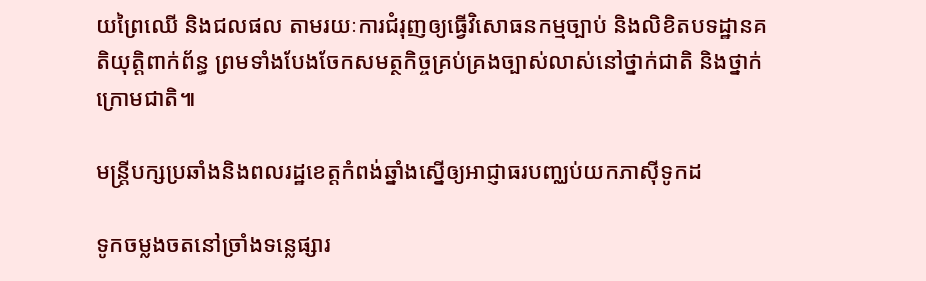យព្រៃឈើ និងជលផល តាមរយៈការជំរុញឲ្យធ្វើវិសោធនកម្មច្បាប់ និងលិខិតបទដ្ឋានគតិយុត្តិពាក់ព័ន្ធ ព្រមទាំងបែងចែកសមត្ថកិច្ចគ្រប់គ្រងច្បាស់លាស់នៅថ្នាក់ជាតិ និងថ្នាក់ក្រោមជាតិ៕

មន្ត្រីបក្សប្រឆាំងនិងពលរដ្ឋខេត្តកំពង់ឆ្នាំងស្នើឲ្យអាជ្ញាធរបញ្ឈប់យកភាស៊ីទូកដ

ទូកចម្លងចតនៅច្រាំងទន្លេផ្សារ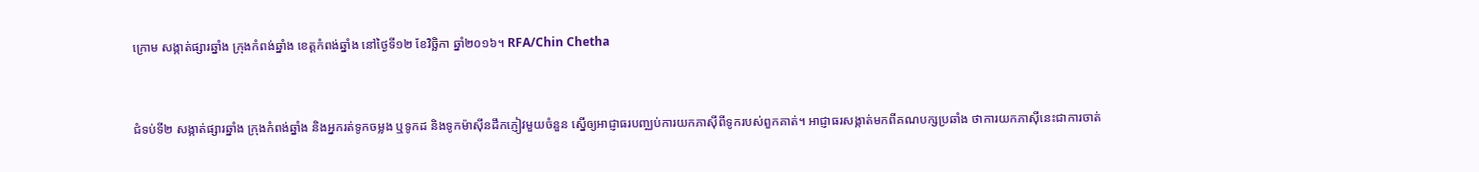ក្រោម សង្កាត់ផ្សារឆ្នាំង ក្រុងកំពង់ឆ្នាំង ខេត្តកំពង់ឆ្នាំង នៅថ្ងៃទី១២ ខែវិច្ឆិកា ឆ្នាំ២០១៦។ RFA/Chin Chetha


ជំទប់ទី២ សង្កាត់ផ្សារឆ្នាំង ក្រុងកំពង់ឆ្នាំង និងអ្នករត់ទូកចម្លង ឬទូកដ និងទូកម៉ាស៊ីនដឹកភ្ញៀវមួយចំនួន ស្នើឲ្យអាជ្ញាធរបញ្ឈប់ការយកភាស៊ីពីទូករបស់ពួកគាត់។ អាជ្ញាធរសង្កាត់មកពីគណបក្សប្រឆាំង ថាការយកភាស៊ីនេះជាការចាត់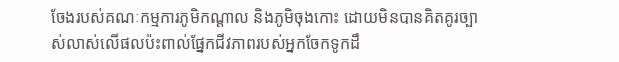ចែងរបស់គណៈកម្មការភូមិកណ្ដាល និងភូមិចុងកោះ ដោយមិនបានគិតគូរច្បាស់លាស់លើផលប៉ះពាល់ផ្នែកជីវភាពរបស់អ្នកចែកទូកដឹ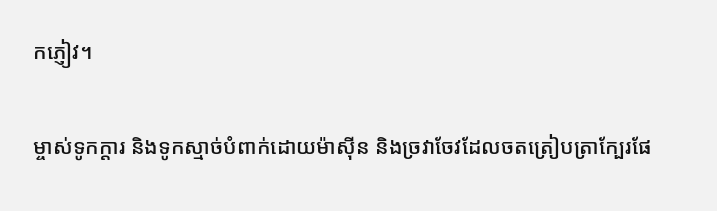កភ្ញៀវ។

ម្ចាស់ទូកក្ដារ និងទូកស្មាច់បំពាក់ដោយម៉ាស៊ីន និងច្រវាចែវដែលចតត្រៀបត្រាក្បែរផែ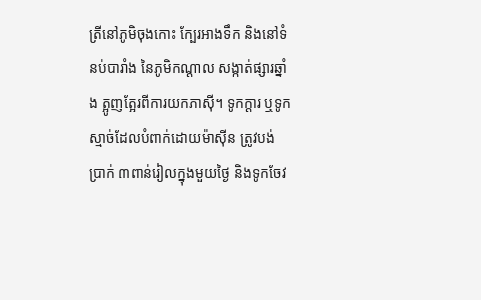ត្រីនៅភូមិចុងកោះ ក្បែរអាងទឹក និងនៅទំនប់បារាំង នៃភូមិកណ្ដាល សង្កាត់ផ្សារឆ្នាំង ត្អូញត្អែរពីការយកភាស៊ី។ ទូកក្ដារ ឬទូកស្មាច់ដែលបំពាក់ដោយម៉ាស៊ីន ត្រូវបង់ប្រាក់ ៣ពាន់រៀលក្នុងមួយថ្ងៃ និងទូកចែវ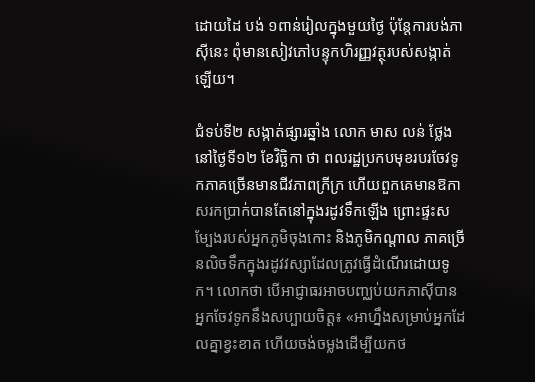ដោយដៃ បង់ ១ពាន់រៀលក្នុងមួយថ្ងៃ ប៉ុន្តែការបង់ភាស៊ីនេះ ពុំមានសៀវភៅបន្ទុកហិរញ្ញវត្ថុរបស់សង្កាត់ឡើយ។

ជំទប់ទី២ សង្កាត់ផ្សារឆ្នាំង លោក មាស លន់ ថ្លែងនៅថ្ងៃទី១២ ខែវិច្ឆិកា ថា ពលរដ្ឋប្រកបមុខរបរចែវទូកភាគច្រើនមានជីវភាពក្រីក្រ ហើយពួកគេមានឱកាសរកប្រាក់បានតែនៅក្នុងរដូវទឹកឡើង ព្រោះផ្ទះសម្បែងរបស់អ្នកភូមិចុងកោះ និងភូមិកណ្ដាល ភាគច្រើនលិចទឹកក្នុងរដូវវស្សាដែលត្រូវធ្វើដំណើរដោយទូក។ លោកថា បើអាជ្ញាធរអាចបញ្ឈប់យកភាស៊ីបាន អ្នកចែវទូកនឹងសប្បាយចិត្ត៖ «អាហ្នឹងសម្រាប់អ្នកដែលគ្នាខ្វះខាត ហើយចង់ចម្លងដើម្បីយកថ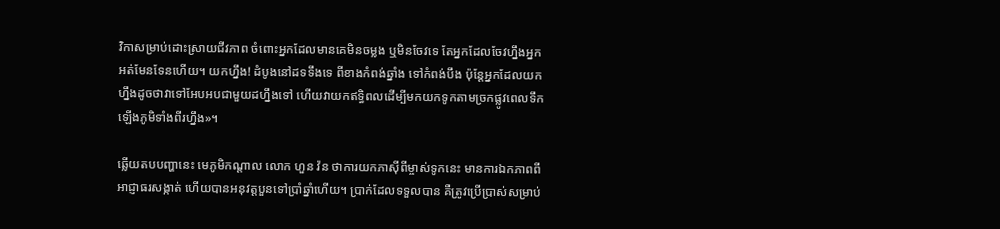វិកាសម្រាប់ដោះស្រាយជីវភាព ចំពោះអ្នកដែលមានគេមិនចម្លង ឬមិនចែវទេ តែអ្នកដែលចែវហ្នឹងអ្នកអត់មែនទែនហើយ។ យកហ្នឹង! ដំបូងនៅដទទឹងទេ ពីខាងកំពង់ឆ្នាំង ទៅកំពង់បឹង ប៉ុន្តែអ្នកដែលយកហ្នឹងដូចថាវាទៅអែបអបជាមួយដហ្នឹងទៅ ហើយវាយកឥទ្ធិពលដើម្បីមកយកទូកតាមច្រកផ្លូវពេលទឹកឡើងភូមិទាំងពីរហ្នឹង»។

ឆ្លើយតបបញ្ហានេះ មេភូមិកណ្ដាល លោក ហួន វ៉ន ថាការយកភាស៊ីពីម្ចាស់ទូកនេះ មានការឯកភាពពីអាជ្ញាធរសង្កាត់ ហើយបានអនុវត្តបួនទៅប្រាំឆ្នាំហើយ។ ប្រាក់ដែលទទួលបាន គឺត្រូវប្រើប្រាស់សម្រាប់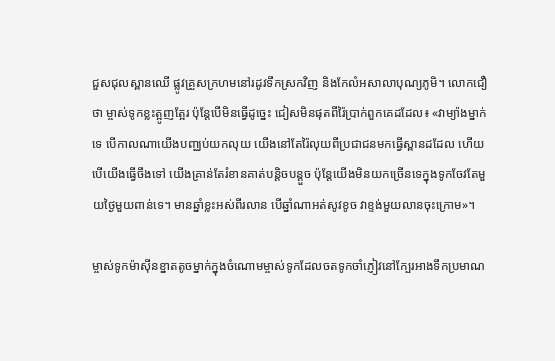ជួសជុលស្ពានឈើ ផ្លូវគ្រួសក្រហមនៅរដូវទឹកស្រកវិញ និងកែលំអសាលាបុណ្យភូមិ។ លោកជឿថា ម្ចាស់ទូកខ្លះត្អូញត្អែរ ប៉ុន្តែបើមិនធ្វើដូច្នេះ ជៀសមិនផុតពីរ៉ៃប្រាក់ពួកគេដដែល៖ «វាម្យ៉ាងម្នាក់ទេ បើកាលណាយើងបញ្ឈប់យកលុយ យើងនៅតែរ៉ៃលុយពីប្រជាជនមកធ្វើស្ពានដដែល ហើយបើយើងធ្វើចឹងទៅ យើងគ្រាន់តែរំខានគាត់បន្តិចបន្តួច ប៉ុន្តែយើងមិនយកច្រើនទេក្នុងទូកចែវតែមួយថ្ងៃមួយពាន់ទេ។ មានឆ្នាំខ្លះអស់ពីរលាន បើឆ្នាំណាអត់សូវខូច វាខ្ទង់មួយលានចុះក្រោម»។

ម្ចាស់ទូកម៉ាស៊ីនខ្នាតតូចម្នាក់ក្នុងចំណោមម្ចាស់ទូកដែលចតទូកចាំភ្ញៀវនៅក្បែរអាងទឹកប្រមាណ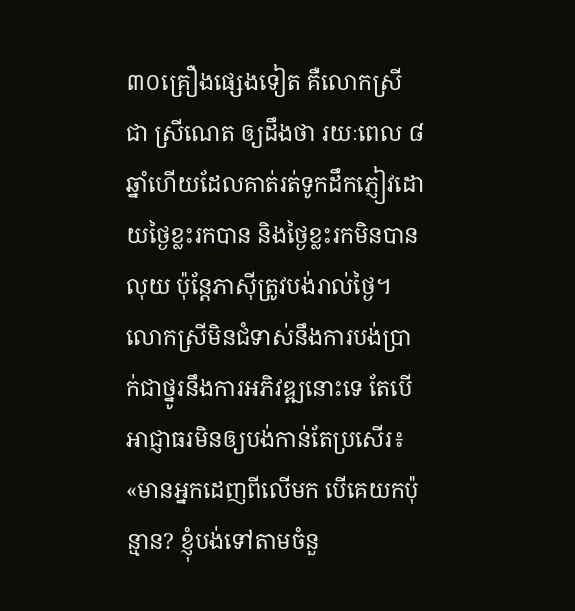៣០គ្រឿងផ្សេងទៀត គឺលោកស្រី ជា ស្រីណេត ឲ្យដឹងថា រយៈពេល ៨ឆ្នាំហើយដែលគាត់រត់ទូកដឹកភ្ញៀវដោយថ្ងៃខ្លះរកបាន និងថ្ងៃខ្លះរកមិនបានលុយ ប៉ុន្តែភាស៊ីត្រូវបង់រាល់ថ្ងៃ។ លោកស្រីមិនជំទាស់នឹងការបង់ប្រាក់ជាថ្នូរនឹងការអភិវឌ្ឍនោះទេ តែបើអាជ្ញាធរមិនឲ្យបង់កាន់តែប្រសើរ៖ «មានអ្នកដេញពីលើមក បើគេយកប៉ុន្មាន? ខ្ញុំបង់ទៅតាមចំនួ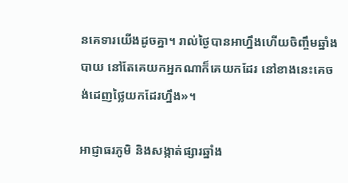នគេទារយើងដូចគ្នា។ រាល់ថ្ងៃបានអាហ្នឹងហើយចិញ្ចឹមឆ្នាំងបាយ នៅតែគេយកអ្នកណាក៏គេយកដែរ នៅខាងនេះគេចង់ដេញថ្លៃយកដែរហ្នឹង»។

អាជ្ញាធរភូមិ និងសង្កាត់ផ្សារឆ្នាំង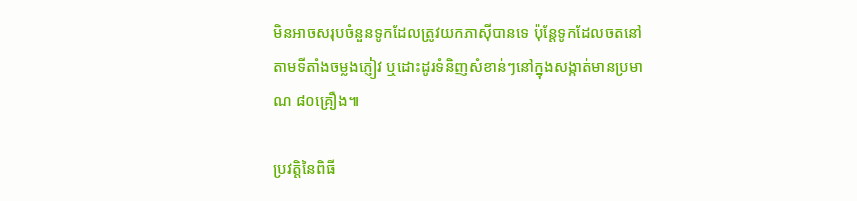មិនអាចសរុបចំនួនទូកដែលត្រូវយកភាស៊ីបានទេ ប៉ុន្តែទូកដែលចតនៅតាមទីតាំងចម្លងភ្ញៀវ ឬដោះដូរទំនិញសំខាន់ៗនៅក្នុងសង្កាត់មានប្រមាណ ៨០គ្រឿង៕

ប្រវត្តិនៃពិធី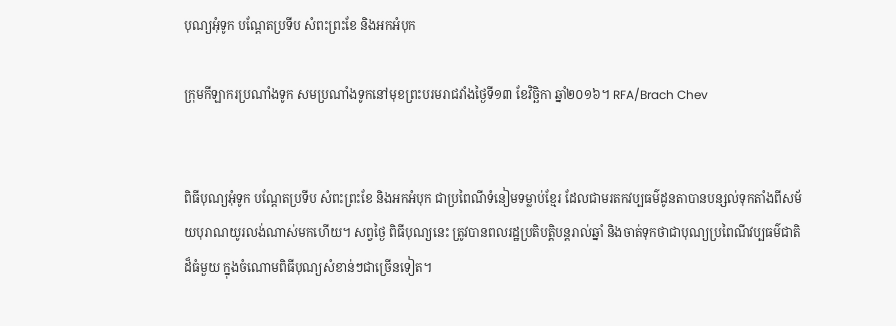បុណ្យអុំទូក បណ្ដែតប្រទីប សំពះព្រះខែ និងអកអំបុក

ក្រុមកីឡាករប្រណាំងទូក សមប្រណាំងទូកនៅមុខព្រះបរមរាជវាំងថ្ងៃទី១៣ ខែវិច្ឆិកា ឆ្នាំ២០១៦។ RFA/Brach Chev


ពិធីបុណ្យអុំទូក បណ្ដែតប្រទីប សំពះព្រះខែ និងអកអំបុក ជាប្រពៃណីទំនៀមទម្លាប់ខ្មែរ ដែលជាមរតកវប្បធម៌ដូនតាបានបន្សល់ទុកតាំងពីសម័យបុរាណយូរលង់ណាស់មកហើយ។ សព្វថ្ងៃ ពិធីបុណ្យនេះ ត្រូវបានពលរដ្ឋប្រតិបត្តិបន្តរាល់ឆ្នាំ និងចាត់ទុកថាជាបុណ្យប្រពៃណីវប្បធម៌ជាតិដ៏ធំមួយ ក្នុងចំណោមពិធីបុណ្យសំខាន់ៗជាច្រើនទៀត។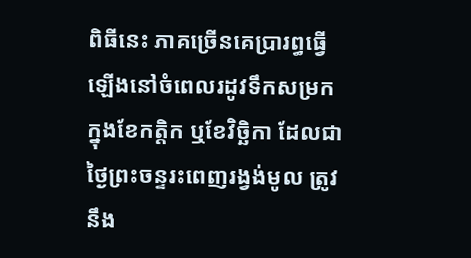ពិធីនេះ ភាគច្រើនគេប្រារព្ធធ្វើឡើងនៅចំពេលរដូវទឹកសម្រកក្នុងខែកត្តិក ឬខែវិច្ឆិកា ដែលជាថ្ងៃព្រះចន្ទរះពេញរង្វង់មូល ត្រូវនឹង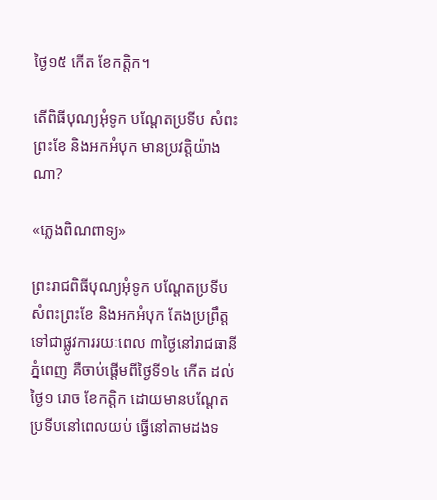ថ្ងៃ១៥ កើត ខែកត្តិក។

តើពិធីបុណ្យអុំទូក បណ្ដែតប្រទីប សំពះព្រះខែ និងអកអំបុក មានប្រវត្តិយ៉ាងណា?

«ភ្លេងពិណពាទ្យ»

ព្រះរាជពិធីបុណ្យអុំទូក បណ្ដែតប្រទីប សំពះព្រះខែ និងអកអំបុក តែងប្រព្រឹត្តទៅជាផ្លូវការរយៈពេល ៣ថ្ងៃនៅរាជធានីភ្នំពេញ គឺចាប់ផ្ដើមពីថ្ងៃទី១៤ កើត ដល់ថ្ងៃ១ រោច ខែកត្តិក ដោយមានបណ្ដែតប្រទីបនៅពេលយប់ ធ្វើនៅតាមដងទ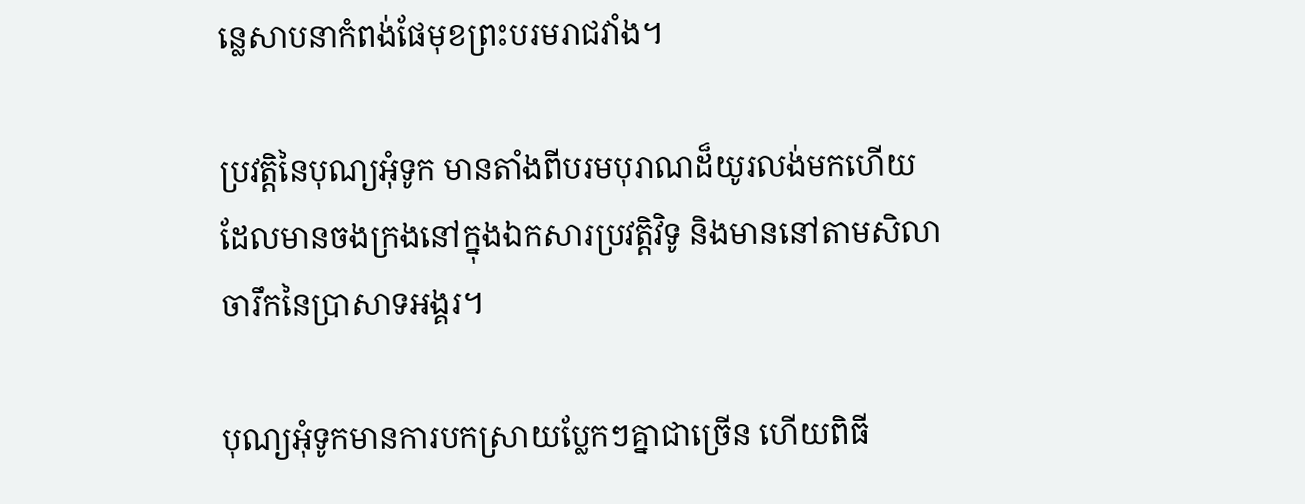ន្លេសាបនាកំពង់ផែមុខព្រះបរមរាជវាំង។

ប្រវត្តិនៃបុណ្យអុំទូក មានតាំងពីបរមបុរាណដ៏យូរលង់មកហើយ ដែលមានចងក្រងនៅក្នុងឯកសារប្រវត្តិវិទូ និងមាននៅតាមសិលាចារឹកនៃប្រាសាទអង្គរ។

បុណ្យអុំទូកមានការបកស្រាយប្លែកៗគ្នាជាច្រើន ហើយពិធី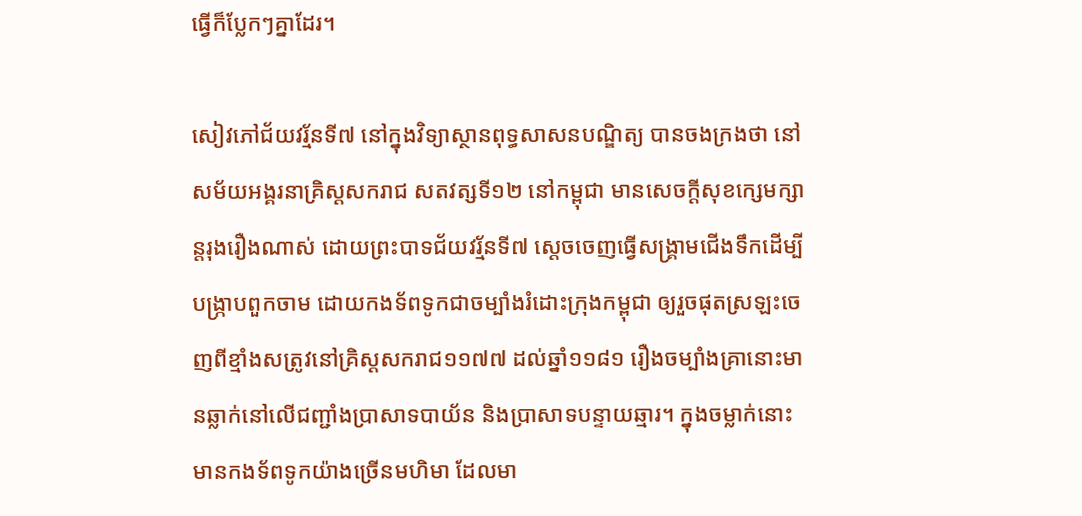ធ្វើក៏ប្លែកៗគ្នាដែរ។

សៀវភៅជ័យវរ្ម័នទី៧ នៅក្នុងវិទ្យាស្ថានពុទ្ធសាសនបណ្ឌិត្យ បានចងក្រងថា នៅសម័យអង្គរនាគ្រិស្តសករាជ សតវត្សទី១២ នៅកម្ពុជា មានសេចក្ដីសុខក្សេមក្សាន្តរុងរឿងណាស់ ដោយព្រះបាទជ័យវរ្ម័នទី៧ ស្ដេចចេញធ្វើសង្គ្រាមជើងទឹកដើម្បីបង្ក្រាបពួកចាម ដោយកងទ័ពទូកជាចម្បាំងរំដោះក្រុងកម្ពុជា ឲ្យរួចផុតស្រឡះចេញពីខ្មាំងសត្រូវនៅគ្រិស្ដសករាជ១១៧៧ ដល់ឆ្នាំ១១៨១ រឿងចម្បាំងគ្រានោះមានឆ្លាក់នៅលើជញ្ជាំងប្រាសាទបាយ័ន និងប្រាសាទបន្ទាយឆ្មារ។ ក្នុងចម្លាក់នោះមានកងទ័ពទូកយ៉ាងច្រើនមហិមា ដែលមា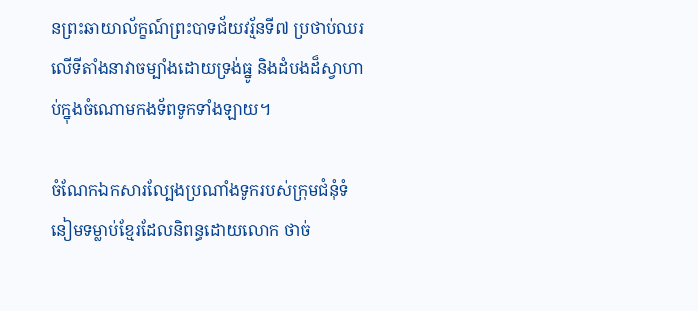នព្រះឆាយាល័ក្ខណ៍ព្រះបាទជ័យវរ្ម័នទី៧ ប្រថាប់ឈរលើទីតាំងនាវាចម្បាំងដោយទ្រង់ធ្នូ និងដំបងដ៏ស្វាហាប់ក្នុងចំណោមកងទ័ពទូកទាំងឡាយ។

ចំណែកឯកសារល្បែងប្រណាំងទូករបស់ក្រុមជំនុំទំនៀមទម្លាប់ខ្មែរដែលនិពន្ធដោយលោក ថាច់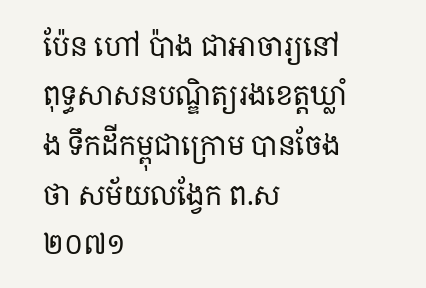ប៉ែន ហៅ ប៉ាង ជាអាចារ្យនៅពុទ្ធសាសនបណ្ឌិត្យរងខេត្តឃ្លាំង ទឹកដីកម្ពុជាក្រោម បានចែងថា សម័យលង្វែក ព.ស២០៧១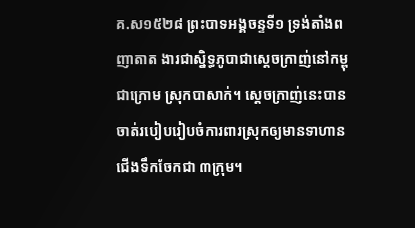គ.ស១៥២៨ ព្រះបាទអង្គចន្ទទី១ ទ្រង់តាំងពញាតាត ងារជាស្និទ្ធភូបាជាស្ដេចក្រាញ់នៅកម្ពុជាក្រោម ស្រុកបាសាក់។ ស្ដេចក្រាញ់នេះបានចាត់របៀបរៀបចំការពារស្រុកឲ្យមានទាហានជើងទឹកចែកជា ៣ក្រុម។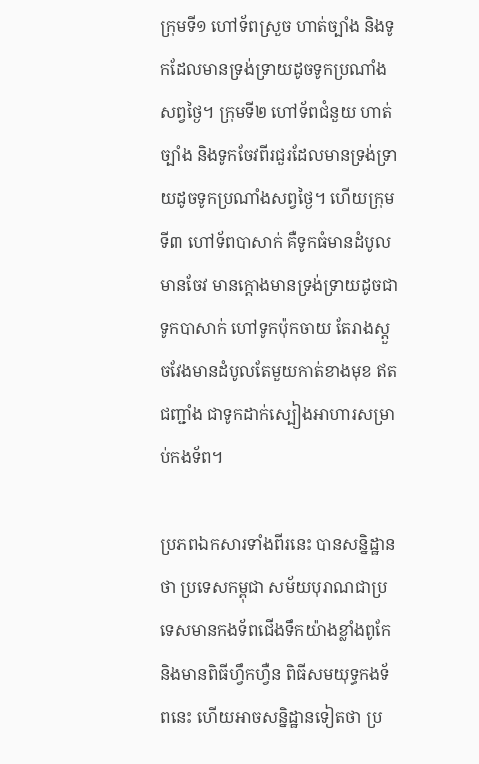ក្រុមទី១ ហៅទ័ពស្រួច ហាត់ច្បាំង និងទូកដែលមានទ្រង់ទ្រាយដូចទូកប្រណាំងសព្វថ្ងៃ។ ក្រុមទី២ ហៅទ័ពជំនួយ ហាត់ច្បាំង និងទូកចែវពីរជួរដែលមានទ្រង់ទ្រាយដូចទូកប្រណាំងសព្វថ្ងៃ។ ហើយក្រុមទី៣ ហៅទ័ពបាសាក់ គឺទូកធំមានដំបូលមានចែវ មានក្ដោងមានទ្រង់ទ្រាយដូចជាទូកបាសាក់ ហៅទូកប៉ុកចាយ តែរាងស្ដួចវែងមានដំបូលតែមួយកាត់ខាងមុខ ឥតជញ្ជាំង ជាទូកដាក់ស្បៀងអាហារសម្រាប់កងទ័ព។

ប្រភពឯកសារទាំងពីរនេះ បានសន្និដ្ឋានថា ប្រទេសកម្ពុជា សម័យបុរាណជាប្រទេសមានកងទ័ពជើងទឹកយ៉ាងខ្លាំងពូកែ និងមានពិធីហ្វឹកហ្វឺន ពិធីសមយុទ្ធកងទ័ពនេះ ហើយអាចសន្និដ្ឋានទៀតថា ប្រ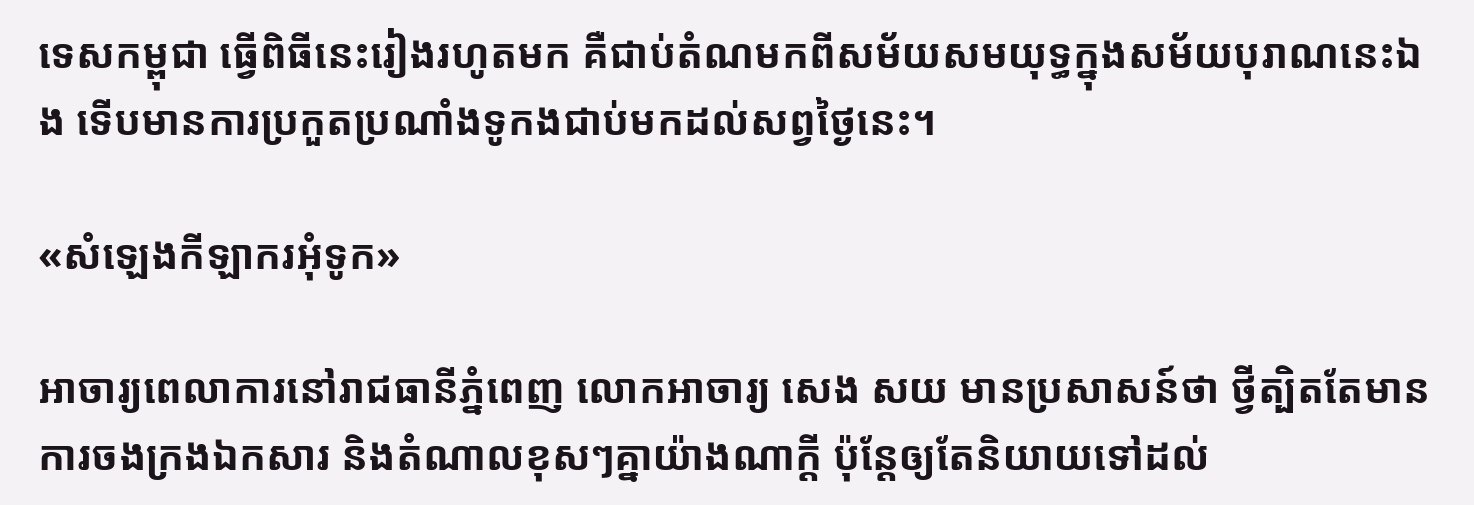ទេសកម្ពុជា ធ្វើពិធីនេះរៀងរហូតមក គឺជាប់តំណមកពីសម័យសមយុទ្ធក្នុងសម័យបុរាណនេះឯង ទើបមានការប្រកួតប្រណាំងទូកងជាប់មកដល់សព្វថ្ងៃនេះ។

«សំឡេងកីឡាករអុំទូក»

អាចារ្យពេលាការនៅរាជធានីភ្នំពេញ លោកអាចារ្យ សេង សយ មានប្រសាសន៍ថា ថ្វីត្បិតតែមានការចងក្រងឯកសារ និងតំណាលខុសៗគ្នាយ៉ាងណាក្ដី ប៉ុន្តែឲ្យតែនិយាយទៅដល់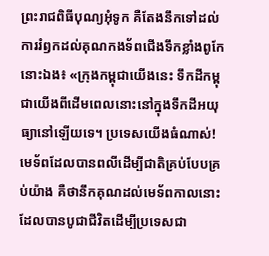ព្រះរាជពិធីបុណ្យអុំទូក គឺតែងនឹកទៅដល់ការរំឭកដល់គុណកងទ័ពជើងទឹកខ្លាំងពូកែនោះឯង៖ «ក្រុងកម្ពុជាយើងនេះ ទឹកដីកម្ពុជាយើងពីដើមពេលនោះនៅក្នុងទឹកដីអយុធ្យានៅឡើយទេ។ ប្រទេសយើងធំណាស់! មេទ័ពដែលបានពលីដើម្បីជាតិគ្រប់បែបគ្រប់យ៉ាង គឺថានឹកគុណដល់មេទ័ពកាលនោះដែលបានបូជាជីវិតដើម្បីប្រទេសជា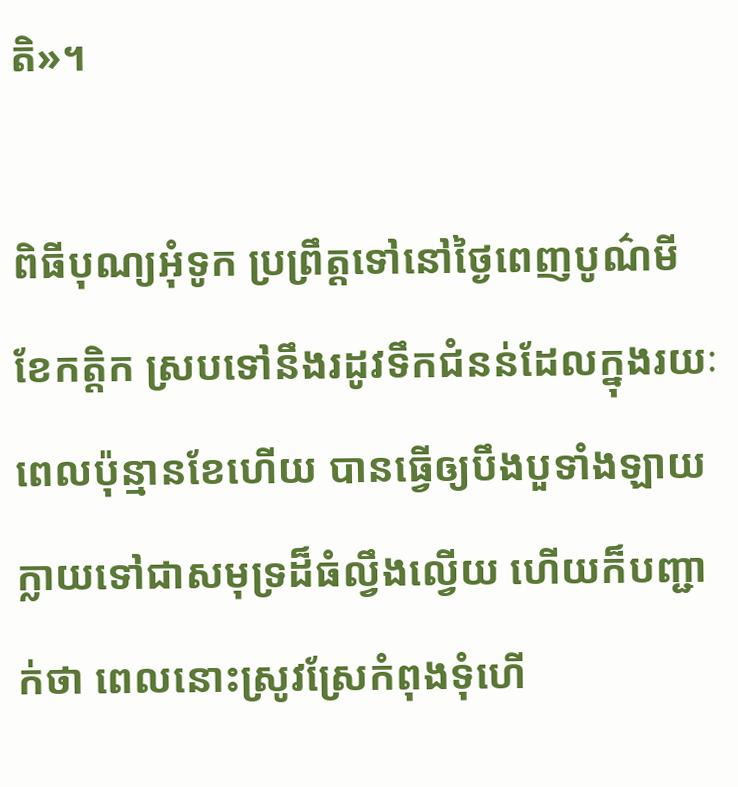តិ»។

ពិធីបុណ្យអុំទូក ប្រព្រឹត្តទៅនៅថ្ងៃពេញបូណ៌មី ខែកត្តិក ស្របទៅនឹងរដូវទឹកជំនន់ដែលក្នុងរយៈពេលប៉ុន្មានខែហើយ បានធ្វើឲ្យបឹងបួទាំងឡាយក្លាយទៅជាសមុទ្រដ៏ធំល្វឹងល្វើយ ហើយក៏បញ្ជាក់ថា ពេលនោះស្រូវស្រែកំពុងទុំហើ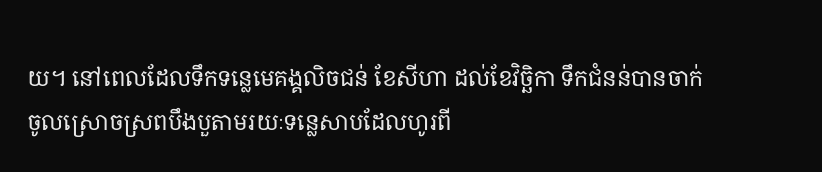យ។ នៅពេលដែលទឹកទន្លេមេគង្គលិចជន់ ខែសីហា ដល់ខែវិច្ឆិកា ទឹកជំនន់បានចាក់ចូលស្រោចស្រពបឹងបួតាមរយៈទន្លេសាបដែលហូរពី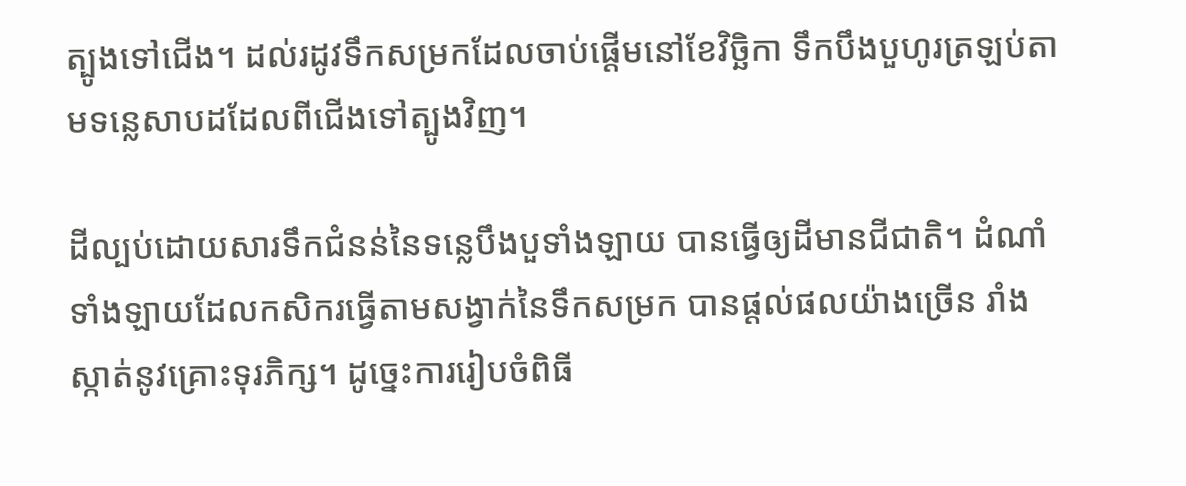ត្បូងទៅជើង។ ដល់រដូវទឹកសម្រកដែលចាប់ផ្ដើមនៅខែវិច្ឆិកា ទឹកបឹងបួហូរត្រឡប់តាមទន្លេសាបដដែលពីជើងទៅត្បូងវិញ។

ដីល្បប់ដោយសារទឹកជំនន់នៃទន្លេបឹងបួទាំងឡាយ បានធ្វើឲ្យដីមានជីជាតិ។ ដំណាំទាំងឡាយដែលកសិករធ្វើតាមសង្វាក់នៃទឹកសម្រក បានផ្ដល់ផលយ៉ាងច្រើន រាំងស្កាត់នូវគ្រោះទុរភិក្ស។ ដូច្នេះការរៀបចំពិធី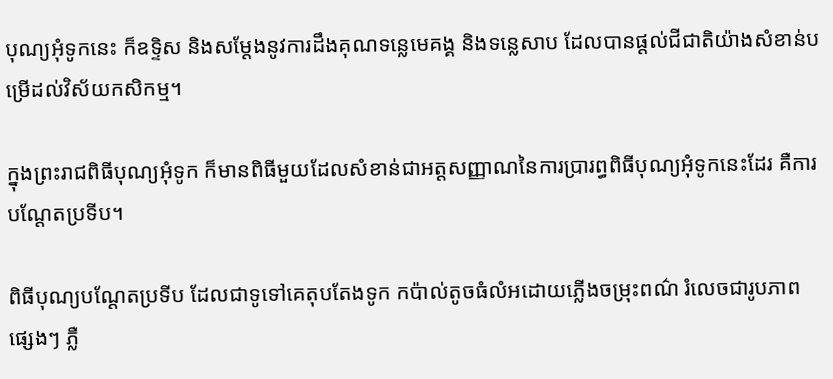បុណ្យអុំទូកនេះ ក៏ឧទ្ទិស និងសម្ដែងនូវការដឹងគុណទន្លេមេគង្គ និងទន្លេសាប ដែលបានផ្ដល់ជីជាតិយ៉ាងសំខាន់បម្រើដល់វិស័យកសិកម្ម។

ក្នុងព្រះរាជពិធីបុណ្យអុំទូក ក៏មានពិធីមួយដែលសំខាន់ជាអត្តសញ្ញាណនៃការប្រារព្ធពិធីបុណ្យអុំទូកនេះដែរ គឺការបណ្ដែតប្រទីប។

ពិធីបុណ្យបណ្ដែតប្រទីប ដែលជាទូទៅគេតុបតែងទូក កប៉ាល់តូចធំលំអដោយភ្លើងចម្រុះពណ៌ រំលេចជារូបភាពផ្សេងៗ ភ្លឺ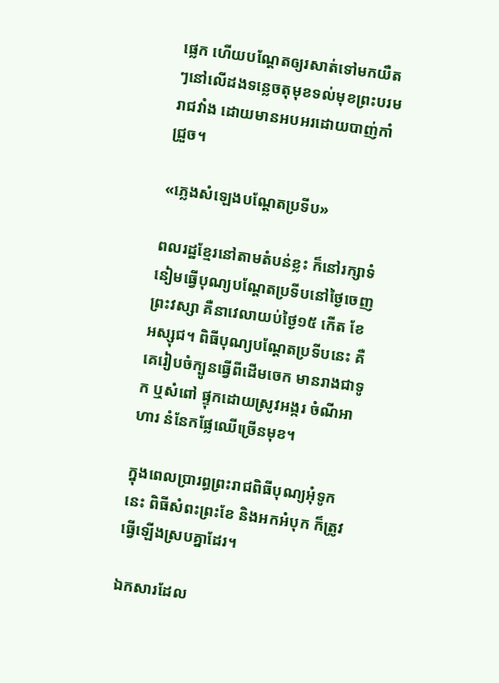ផ្លេក ហើយបណ្ដែតឲ្យរសាត់ទៅមកយឺតៗនៅលើដងទន្លេចតុមុខទល់មុខព្រះបរមរាជវាំង ដោយមានអបអរដោយបាញ់កាំជ្រួច។

«ភ្លេងសំឡេងបណ្ដែតប្រទីប»

ពលរដ្ឋខ្មែរនៅតាមតំបន់ខ្លះ ក៏នៅរក្សាទំនៀមធ្វើបុណ្យបណ្ដែតប្រទីបនៅថ្ងៃចេញព្រះវស្សា គឺនាវេលាយប់ថ្ងៃ១៥ កើត ខែអស្សុជ។ ពិធីបុណ្យបណ្ដែតប្រទីបនេះ គឺគេរៀបចំក្បូនធ្វើពីដើមចេក មានរាងជាទូក ឬសំពៅ ផ្ទុកដោយស្រូវអង្ករ ចំណីអាហារ នំនែកផ្លែឈើច្រើនមុខ។

ក្នុងពេលប្រារព្ធព្រះរាជពិធីបុណ្យអុំទូកនេះ ពិធីសំពះព្រះខែ និងអកអំបុក ក៏ត្រូវធ្វើឡើងស្របគ្នាដែរ។

ឯកសារដែល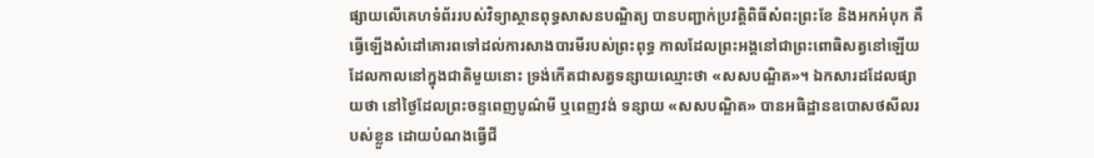ផ្សាយលើគេហទំព័ររបស់វិទ្យាស្ថានពុទ្ធសាសនបណ្ឌិត្យ បានបញ្ជាក់ប្រវត្តិពិធីសំពះព្រះខែ និងអកអំបុក គឺធ្វើឡើងសំដៅគោរពទៅដល់ការសាងបារមីរបស់ព្រះពុទ្ធ កាលដែលព្រះអង្គនៅជាព្រះពោធិសត្វនៅឡើយ ដែលកាលនៅក្នុងជាតិមួយនោះ ទ្រង់កើតជាសត្វទន្សាយឈ្មោះថា «សសបណ្ឌិត»។ ឯកសារដដែលផ្សាយថា នៅថ្ងៃដែលព្រះចន្ទពេញបូណ៌មី ឬពេញវង់ ទន្សាយ «សសបណ្ឌិត» បានអធិដ្ឋានឧបោសថសីលរបស់ខ្លួន ដោយបំណងធ្វើជី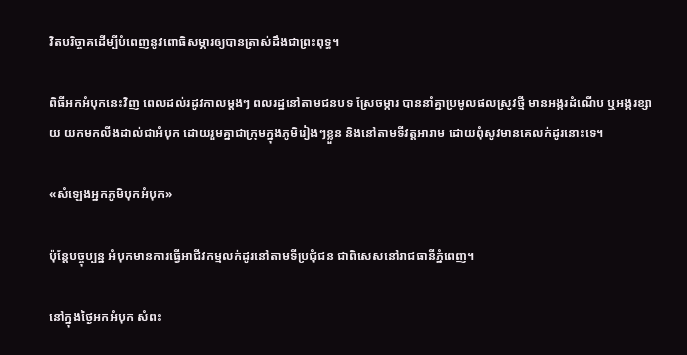វិតបរិច្ចាគដើម្បីបំពេញនូវពោធិសម្ភារឲ្យបានត្រាស់ដឹងជាព្រះពុទ្ធ។

ពិធីអកអំបុកនេះវិញ ពេលដល់រដូវកាលម្តងៗ ពលរដ្ឋនៅតាមជនបទ ស្រែចម្ការ បាននាំគ្នាប្រមូលផលស្រូវថ្មី មានអង្ករដំណើប ឬអង្ករខ្សាយ យកមកលីងដាល់ជាអំបុក ដោយរួមគ្នាជាក្រុមក្នុងភូមិរៀងៗខ្លួន និងនៅតាមទីវត្តអារាម ដោយពុំសូវមានគេលក់ដូរនោះទេ។

«សំឡេងអ្នកភូមិបុកអំបុក»

ប៉ុន្តែបច្ចុប្បន្ន អំបុកមានការធ្វើអាជីវកម្មលក់ដូរនៅតាមទីប្រជុំជន ជាពិសេសនៅរាជធានីភ្នំពេញ។

នៅក្នុងថ្ងៃអកអំបុក សំពះ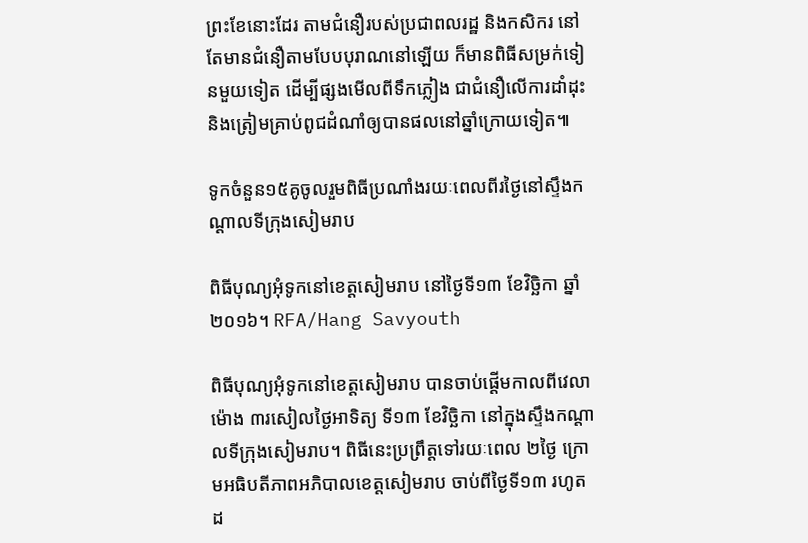ព្រះខែនោះដែរ តាមជំនឿរបស់ប្រជាពលរដ្ឋ និងកសិករ នៅតែមានជំនឿតាមបែបបុរាណនៅឡើយ ក៏មានពិធីសម្រក់ទៀនមួយទៀត ដើម្បីផ្សងមើលពីទឹកភ្លៀង ជាជំនឿលើការដាំដុះ និងត្រៀមគ្រាប់ពូជដំណាំឲ្យបានផលនៅឆ្នាំក្រោយទៀត៕

ទូកចំនួន១៥គូចូលរួមពិធីប្រណាំងរយៈពេលពីរថ្ងៃនៅស្ទឹងកណ្ដាលទីក្រុងសៀមរាប

ពិធីបុណ្យអុំទូកនៅខេត្តសៀមរាប នៅថ្ងៃទី១៣ ខែវិច្ឆិកា ឆ្នាំ២០១៦។ RFA/Hang Savyouth

ពិធីបុណ្យអុំទូកនៅខេត្តសៀមរាប បានចាប់ផ្ដើមកាលពីវេលាម៉ោង ៣រសៀលថ្ងៃអាទិត្យ ទី១៣ ខែវិច្ឆិកា នៅក្នុងស្ទឹងកណ្ដាលទីក្រុងសៀមរាប។ ពិធីនេះប្រព្រឹត្តទៅរយៈពេល ២ថ្ងៃ ក្រោមអធិបតីភាពអភិបាលខេត្តសៀមរាប ចាប់ពីថ្ងៃទី១៣ រហូតដ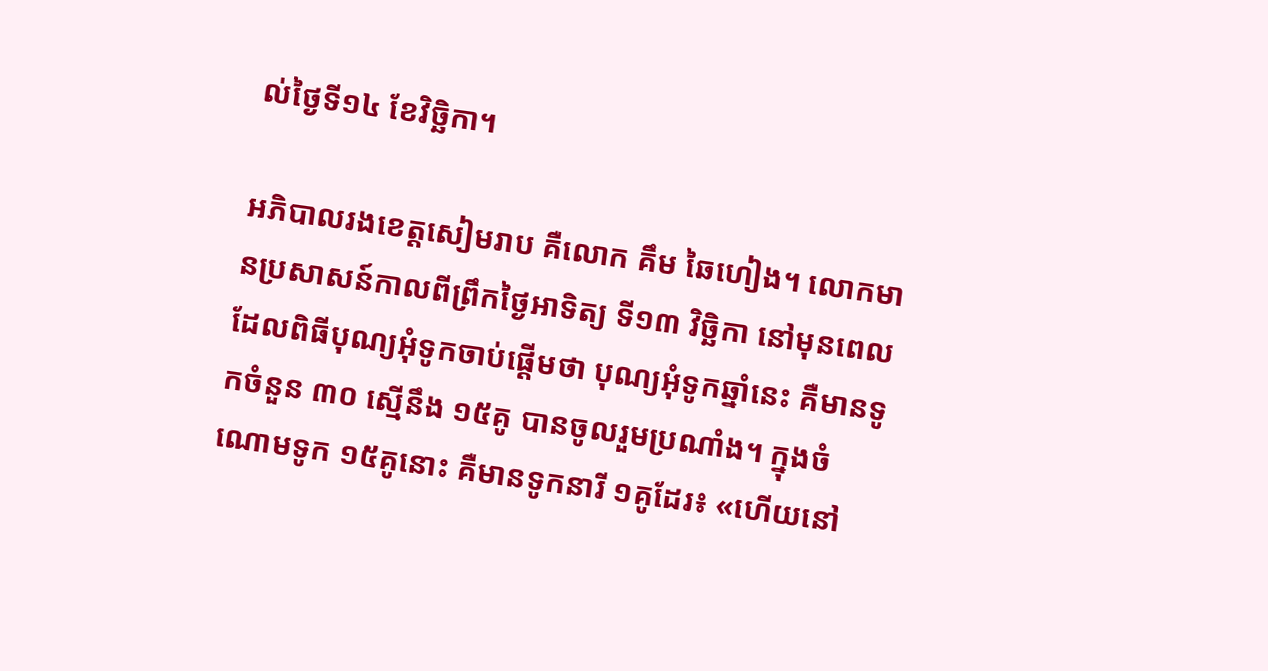ល់ថ្ងៃទី១៤ ខែវិច្ឆិកា។

អភិបាលរងខេត្តសៀមរាប គឺលោក គឹម ឆៃហៀង។ លោកមានប្រសាសន៍កាលពីព្រឹកថ្ងៃអាទិត្យ ទី១៣ វិច្ឆិកា នៅមុនពេលដែលពិធីបុណ្យអុំទូកចាប់ផ្ដើមថា បុណ្យអុំទូកឆ្នាំនេះ គឺមានទូកចំនួន ៣០ ស្មើនឹង ១៥គូ បានចូលរួមប្រណាំង។ ក្នុងចំណោមទូក ១៥គូនោះ គឺមានទូកនារី ១គូដែរ៖ «ហើយនៅ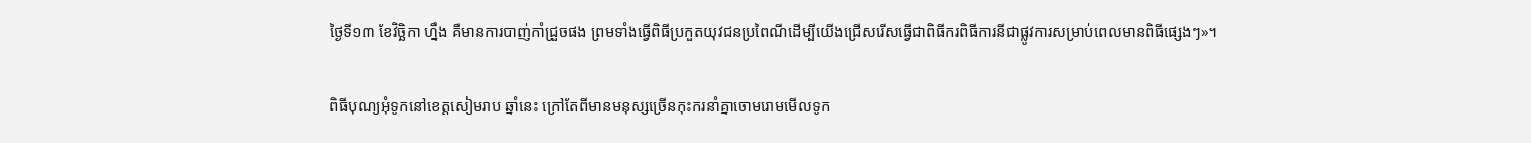ថ្ងៃទី១៣ ខែវិច្ឆិកា ហ្នឹង គឺមានការបាញ់កាំជ្រួចផង ព្រមទាំងធ្វើពិធីប្រកួតយុវជនប្រពៃណីដើម្បីយើងជ្រើសរើសធ្វើជាពិធីករពិធីការនីជាផ្លូវការសម្រាប់ពេលមានពិធីផ្សេងៗ»។

ពិធីបុណ្យអុំទូកនៅខេត្តសៀមរាប ឆ្នាំនេះ ក្រៅតែពីមានមនុស្សច្រើនកុះករនាំគ្នាចោមរោមមើលទូក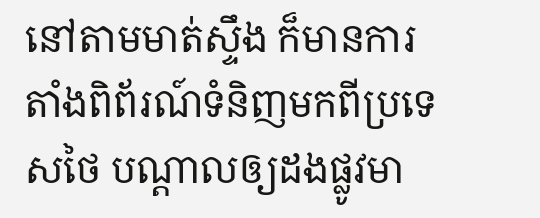នៅតាមមាត់ស្ទឹង ក៏មានការតាំងពិព័រណ៍ទំនិញមកពីប្រទេសថៃ បណ្ដាលឲ្យដងផ្លូវមា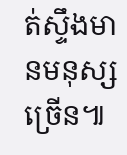ត់ស្ទឹងមានមនុស្សច្រើន៕